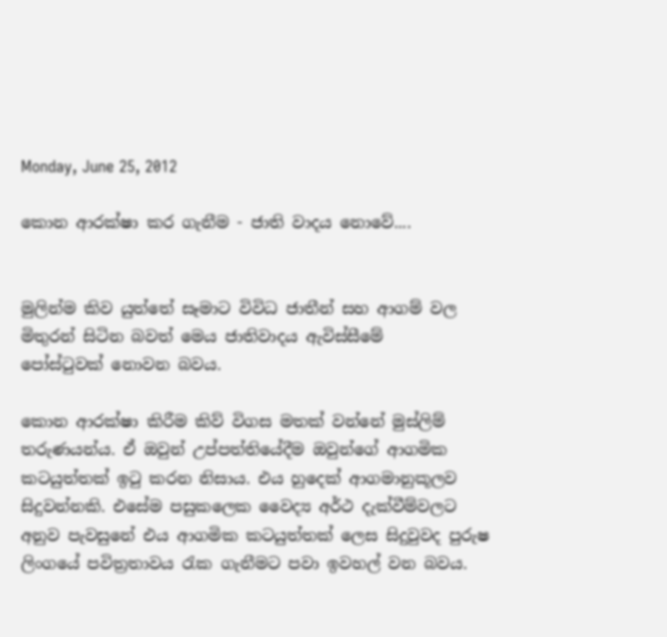Monday, June 25, 2012

කොන ආරක්ෂා කර ගැනීම - ජාති වාදය නොවේ....


මුලින්ම කිව යුත්තේ සෑමාට විවිධ ජාතීන් සහ ආගම් වල මිතුරන් සිටින බවත් මෙය ජාතිවාදය ඇවිස්සීමේ පෝස්ටුවක් ‍නොවන බවය.

කොන ආරක්ෂා කිරීම කිව් විගස මතක් වන්නේ මුස්ලිම් තරුණයන්ය. ඒ ඔවුන් උප්පත්තියේදීම ඔවුන්ගේ ආගමික කටයුත්තක් ඉටු කරන නිසාය. එය හුදෙක් ආගමානුකූලව සිදුවන්නකි. එසේම පසුකලෙක වෛද්‍ය අර්ථ දැක්වීම්වලට අනුව පැවසුනේ එය ආගමික කටයුත්තක් ලෙස සිදුවුවද පුරුෂ ලිංගයේ පවිත්‍රතාවය රැක ගැනීමට පවා ඉවහල් වන බවය.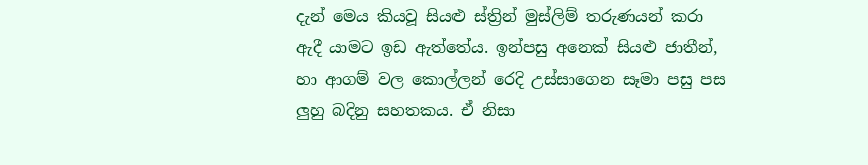දැන් මෙය කියවූ සියළු ස්ත්‍රින් මුස්ලිම් තරුණයන් කරා ඇදී යාමට ඉඩ ඇත්තේය. ඉන්පසු අනෙක් සියළු ජාතීන්, හා ආගම් වල කොල්ලන් රෙදි උස්සාගෙන සෑමා පසු පස ලුහු බදිනු සහතකය. ඒ නිසා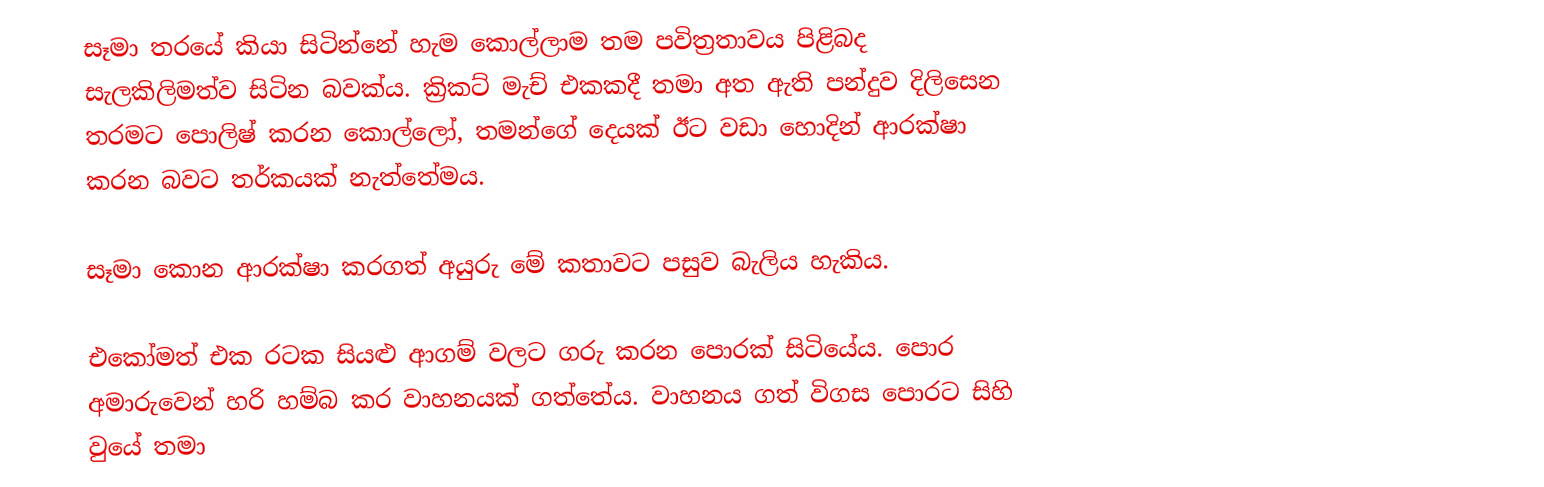සෑමා තරයේ කියා සිටින්නේ හැම කොල්ලාම තම පවිත්‍රතාවය පිළිබද සැලකිලිමත්ව සිටින බවක්ය. ක්‍රිකට් මැච් එකකදී තමා අත ඇති පන්දුව දිලිසෙන තරමට පොලිෂ් කරන කොල්ලෝ, තමන්ගේ දෙයක් ඊට වඩා හොදින් ආරක්ෂා කරන බවට තර්කයක් නැත්තේමය.

සෑමා කොන ආරක්ෂා කරගත් අයුරු මේ කතාවට පසුව බැලිය හැකිය.

එකෝමත් එක රටක සියළු ආගම් වලට ගරු කරන පොරක් සිටියේය. පොර අමාරුවෙන් හරි හම්බ කර වාහනයක් ගත්තේය. වාහනය ගත් විගස පොරට සිහි වුයේ තමා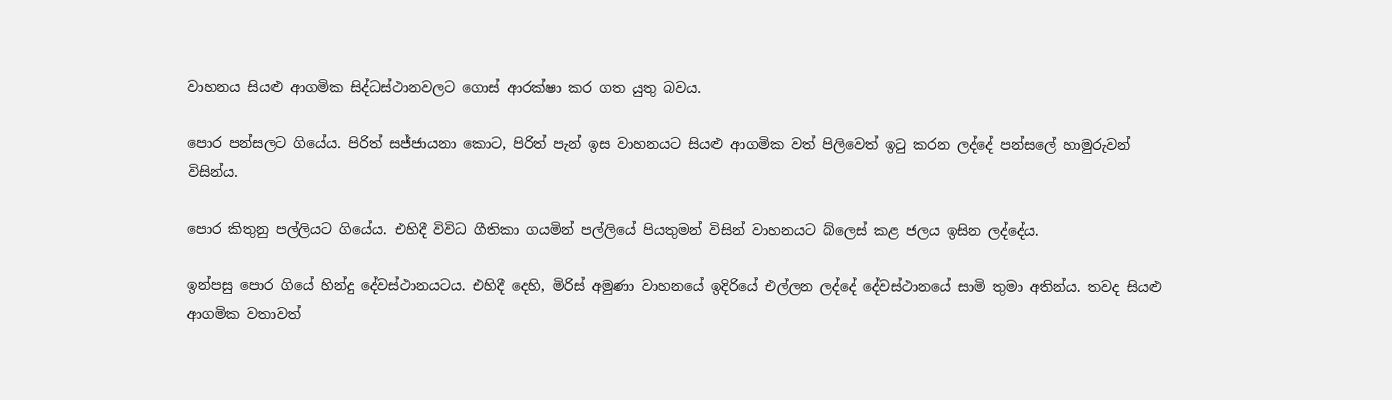වාහනය සියළු ආගමික සිද්ධස්ථානවලට ගොස් ආරක්ෂා කර ගත යුතු බවය.

පොර පන්සලට ගියේය. පිරිත් සජ්ජායනා කොට, පිරිත් පැන් ඉස වාහනයට සියළු ආගමික වත් පිලිවෙත් ඉටු කරන ලද්දේ පන්සලේ හාමුරුවන් විසින්ය.

පොර කිතුනු පල්ලියට ගියේය. එහිදී විවිධ ගීතිකා ගයමින් පල්ලියේ පියතුමන් විසින් වාහනයට බ්ලෙස් කළ ජලය ඉසින ලද්දේය.

ඉන්පසු පොර ගියේ හින්දු දේවස්ථානයටය. එහිදී දෙහි, මිරිස් අමුණා වාහනයේ ඉදිරියේ එල්ලන ලද්දේ දේවස්ථානයේ සාමි තුමා අතින්ය. තවද සියළු ආගමික වතාවත්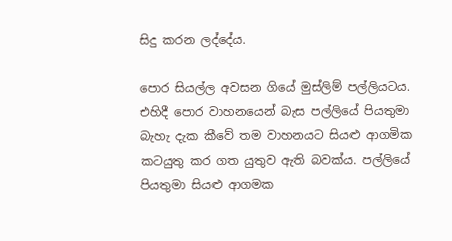සිදු කරන ලද්දේය.

පොර සියල්ල අවසන ගියේ මුස්ලිම් පල්ලියටය. එහිදී පොර වාහනයෙන් බැස පල්ලියේ පියතුමා බැහැ දැක කීවේ තම වාහනයට සියළු ආගමික කටයුතු කර ගත යුතුව ඇති බවක්ය. පල්ලියේ පියතුමා සියළු ආගමක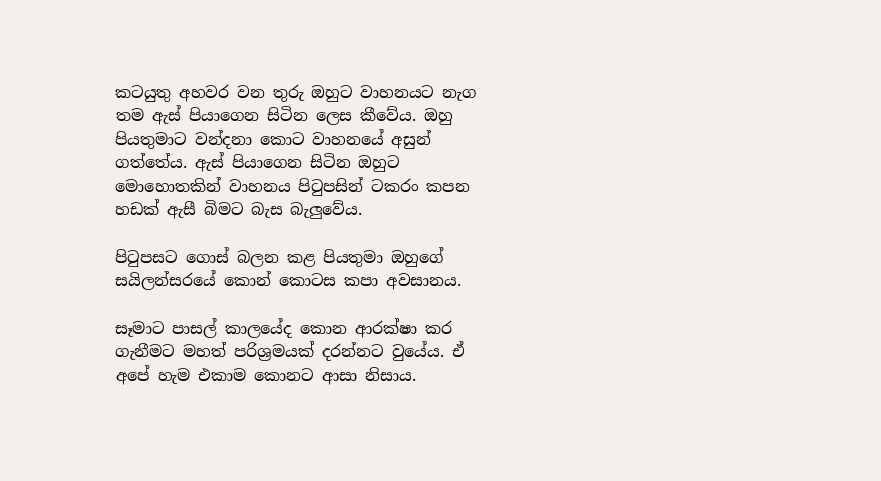කටයුතු අහවර වන තුරු ඔහුට වාහනයට නැග තම ඇස් පියාගෙන සිටින ලෙස කීවේය. ඔහු පියතුමාට වන්දනා කොට වාහනයේ අසුන් ගත්තේය. ඇස් පියාගෙන සිටින ඔහුට මොහොතකින් වාහනය පිටුපසින් ටකරං කපන හඩක් ඇසී බිමට බැස බැලුවේය.

පිටුපසට ගොස් බලන කළ පියතුමා ඔහුගේ සයිලන්සරයේ කොන් කොටස කපා අවසානය.

සෑමාට පාසල් කාලයේද කොන ආරක්ෂා කර ගැනීමට මහත් පරිශ්‍රමයක් දරන්නට වුයේය. ඒ අපේ හැම එකාම කොනට ආසා නිසාය.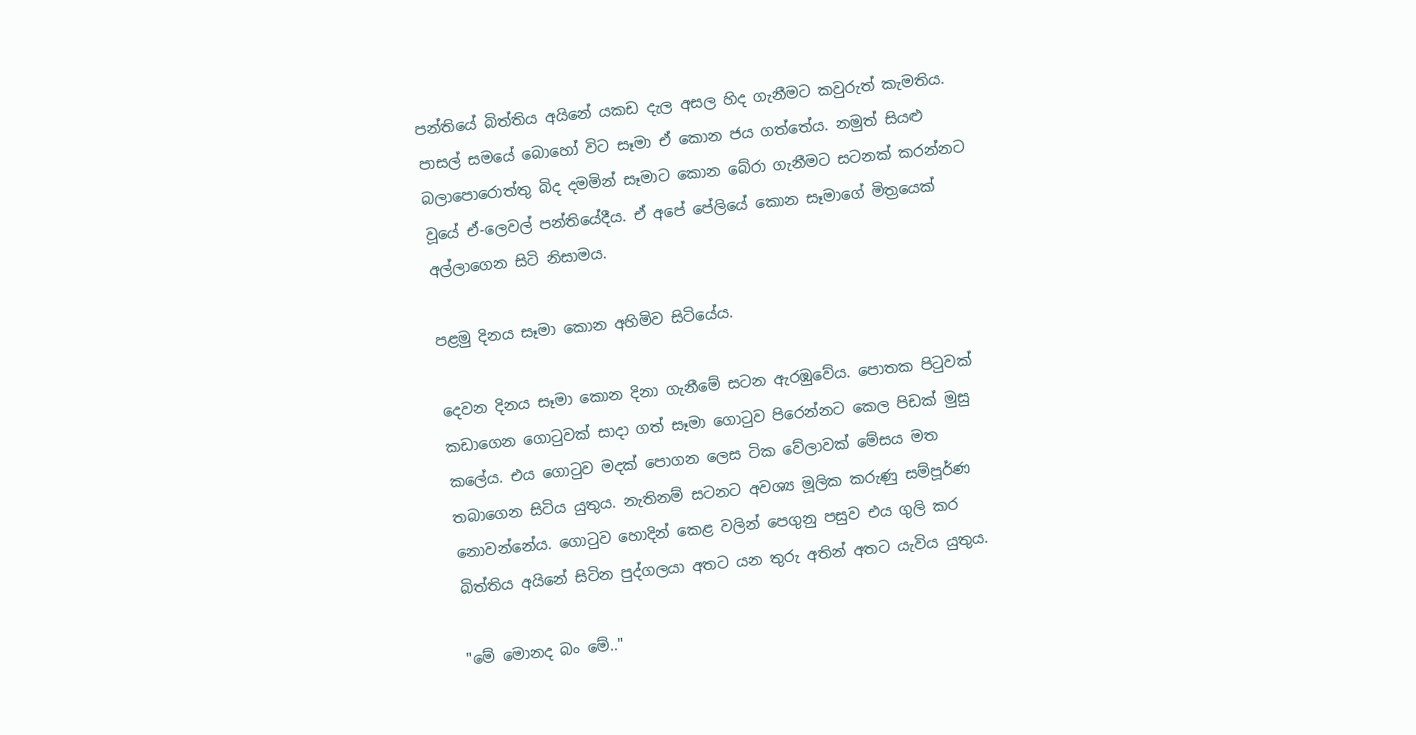පන්තියේ බිත්තිය අයිනේ යකඩ දැල අසල හිද ගැනීමට කවුරුත් කැමතිය. පාසල් සමයේ බොහෝ විට සෑමා ඒ කොන ජය ගත්තේය. නමුත් සියළු බලාපොරොත්තු බිද දමමින් සෑමාට කොන බේරා ගැනීමට සටනක් කරන්නට වූයේ ඒ-ලෙවල් පන්තියේදීය. ඒ අපේ පේලියේ කොන සෑමාගේ මිත්‍රයෙක් අල්ලාගෙන සිටි නිසාමය.

පළමු දිනය සෑමා කොන අහිමිව සිටියේය.

දෙවන දිනය සෑමා කොන දිනා ගැනීමේ සටන ඇරඹුවේය. පොතක පිටුවක් කඩාගෙන ‍ගොටුවක් සාදා ගත් සෑමා ‍ගොටුව පිරෙන්නට කෙල පිඩක් මුසු කලේය. එය ‍‍ගොටුව මදක් පොගන ලෙස ටික වේලාවක් මේසය මත තබාගෙන සිටිය යුතුය. නැතිනම් සටනට අව‍ශ්‍ය මූලික කරුණු සම්පූර්ණ නොවන්නේය. ගොටුව හොදින් කෙළ වලින් පෙගුනු පසුව එය ගුලි කර බිත්තිය අයිනේ සිටින පුද්ගලයා අතට යන තුරු අතින් අතට යැවිය යුතුය.

"මේ මොනද බං මේ.."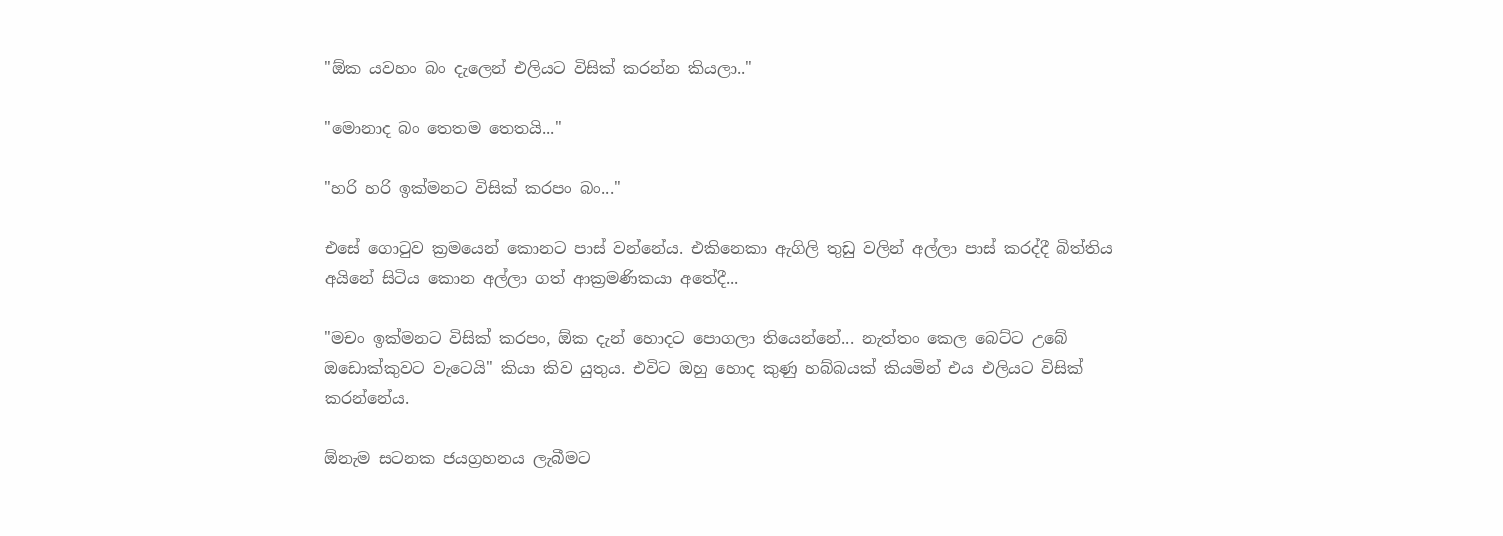"ඕක යවහං බං දැලෙන් එලියට විසික් කරන්න කියලා.."

"මොනාද බං තෙතම තෙතයි..."

"හරි හරි ඉක්මනට විසික් කරපං බං..."

එසේ ගොටුව ක්‍රමයෙන් කොනට පාස් වන්නේය. එකිනෙකා ඇගිලි තුඩු වලින් අල්ලා පාස් කරද්දී බිත්තිය අයිනේ සිටිය කොන අල්ලා ගත් ආක්‍රමණිකයා අතේදී...

"මචං ඉක්මනට විසික් කරපං, ඕක දැන් හොදට පොගලා තියෙන්නේ... නැත්තං කෙල බෙට්ට උබේ ඔඩොක්කුවට වැටෙයි" කියා කිව යුතුය. එවිට ඔ‍හු හොද කුණු හබ්බයක් කියමින් එය එලියට විසික් කරන්නේය.

ඕනැම සටනක ජයග්‍රහනය ලැබීමට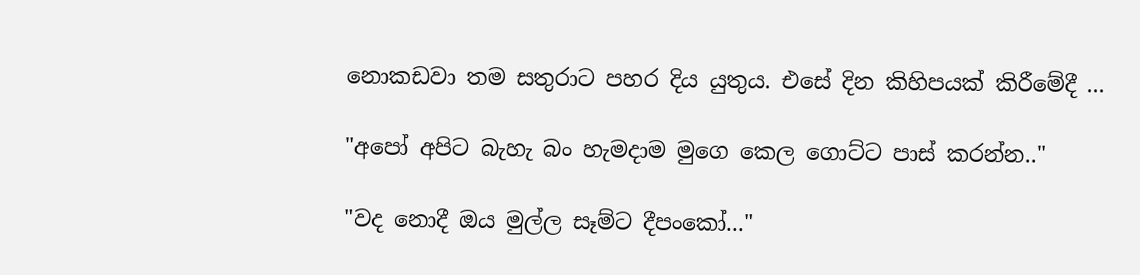නොකඩවා තම සතුරාට පහර දිය යුතුය. එසේ දින කිහිපයක් කිරීමේදී ...

"අපෝ අපිට බැහැ බං හැමදාම මුගෙ කෙල ගොට්ට පාස් කරන්න.."

"වද නොදී ඔය මුල්ල සෑම්ට දීපංකෝ..."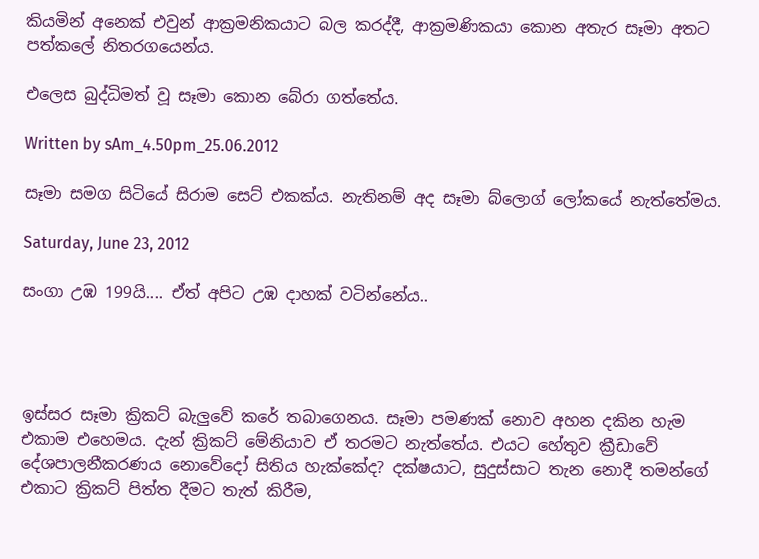කියමින් අනෙක් එවුන් ආක්‍රමනිකයාට බල කරද්දී, ආක්‍රමණිකයා කොන අතැර සෑමා අතට පත්කලේ නිතරගයෙන්ය.

එලෙස බුද්ධිමත් වූ සෑමා කොන බේරා ගත්තේය.

Written by sAm_4.50pm_25.06.2012

සෑමා සමග සිටියේ සිරාම සෙට් එකක්ය. නැතිනම් අද සෑමා බ්ලොග් ලෝකයේ නැත්තේමය.

Saturday, June 23, 2012

සංගා උඹ 199යි.... ඒත් අපිට උඹ දාහක් වටින්නේය..




ඉස්සර සෑමා ක්‍රිකට් බැලුවේ කරේ තබාගෙනය. සෑමා පමණක් නොව අහන දකින හැම එකාම එහෙමය. දැන් ක්‍රිකට් මේනියාව ඒ තරමට නැත්තේය. එයට හේතුව ක්‍රීඩාවේ දේශපාලනීකරණය නොවේදෝ සිතිය හැක්කේද? දක්ෂයාට, සුදුස්සාට තැන නොදී තමන්ගේ එකාට ක්‍රිකට් පිත්ත දීමට තැත් කිරීම,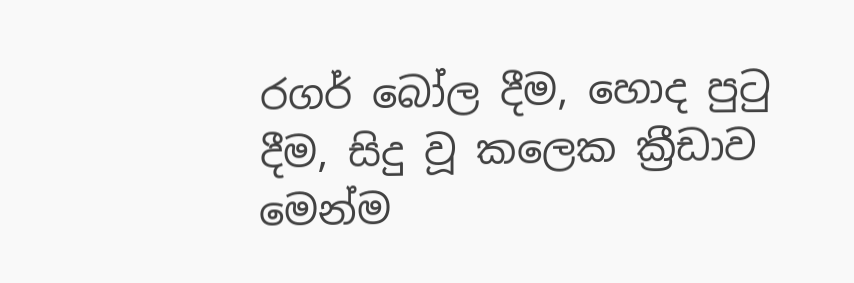රගර් බෝල දීම, හොද පුටු දීම, සිදු වූ කලෙක ක්‍රීඩාව මෙන්ම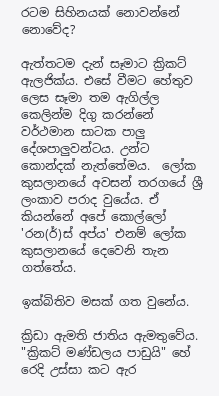රටම සිහිනයක් නොවන්නේ නොවේද?

ඇත්තටම දැන් සෑමාට ක්‍රිකට් ඇලජික්ය. එසේ වීමට හේතුව ලෙස සෑමා තම ඇගිල්ල කෙලින්ම දිගු කරන්නේ වර්ථමාන සාටක පාලු දේශපාලුවන්ටය. උන්ට කොන්දක් නැත්තේමය.  ලෝක කුසලානයේ අවසන් තරගයේ ශ්‍රී ලංකාව පරාද වුයේය. ඒ කියන්නේ අපේ කොල්ලෝ 'රන(ර්)ස් අප්ය' එනම් ලෝක කුසලානයේ දෙවෙනි තැන ගත්තේය.

ඉක්බිතිව මසක් ගත වුනේය.

ක්‍රිඩා ඇමති ජාතිය ඇමතුවේය. "ක්‍රිකට් මණ්ඩලය පාඩුයි" හේ රෙදි උස්සා කට ඇර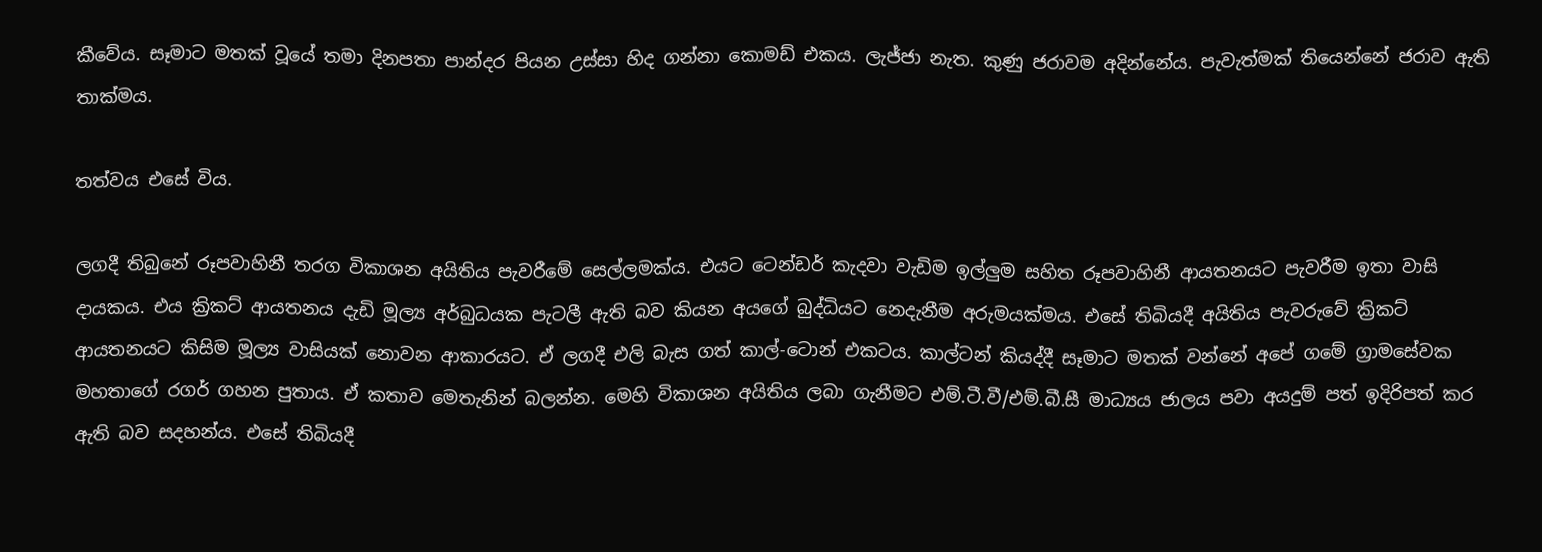කීවේය. සෑමාට මතක් වූයේ තමා දිනපතා පාන්දර පියන උස්සා හිද ගන්නා කොමඩ් එකය. ලැජ්ජා නැත. කුණු ජරාවම අදින්නේය. පැවැත්මක් තියෙන්නේ ජරාව ඇති තාක්මය.

තත්වය එසේ විය.

ලගදී තිබුනේ රූපවාහිනී තරග විකාශන අයිතිය පැවරීමේ සෙල්ලමක්ය. එයට ටෙන්ඩර් කැදවා වැඩිම ඉල්ලුම සහිත රූපවාහිනී ආයතනයට පැවරීම ඉතා වාසි දායකය. එය ක්‍රිකට් ආයතනය දැඩි මූල්‍ය අර්බුධයක පැටලී ඇති බව කියන අයගේ බුද්ධියට නෙදැනීම අරුමයක්මය. එසේ තිබියදී අයිතිය පැවරුවේ ක්‍රිකට් ආයතනයට කිසිම මූල්‍ය වාසියක් නොවන ආකාරයට. ඒ ලගදී එලි බැස ගත් කාල්-ටොන් එකටය. කාල්ටන් කියද්දී සෑමාට මතක් වන්නේ අපේ ගමේ ග්‍රාමසේවක මහතාගේ රගර් ගහන පුතාය. ඒ කතාව මෙතැනින් බලන්න. මෙහි විකාශන අයිතිය ලබා ගැනීමට එම්.ටී.වී/එම්.බී.සී මාධ්‍යය ජාලය පවා අයදුම් පත් ඉදිරිපත් කර ඇති බව සදහන්ය. එසේ තිබියදී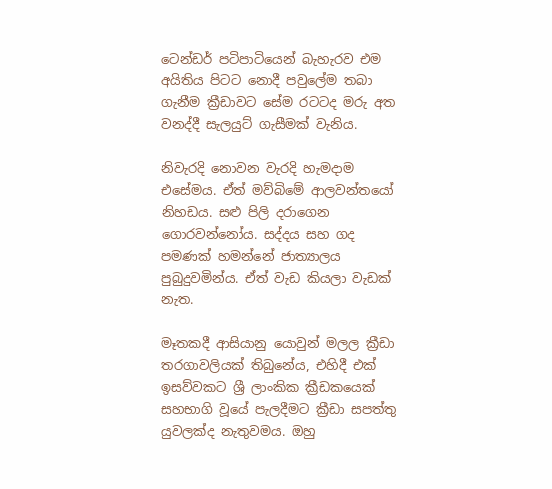ටෙන්ඩර් පටිපාටියෙන් බැහැරව එම අයිතිය පිටට නොදී පවුලේම තබා ගැනීම ක්‍රීඩාවට සේම රටටද මරු අත වනද්දී සැලයුට් ගැසීමක් වැනිය.

නිවැරදි නොවන වැරදි හැමදාම එසේමය. ඒත් මව්බිමේ ආලවන්තයෝ නිහඩය. සළු පිලි දරාගෙන ගොරවන්නෝය. සද්දය සහ ගද පමණක් හමන්නේ ජාත්‍යාලය පුබුදුවමින්ය. ඒත් වැඩ කියලා වැඩක් නැත.

මෑතකදී ආසියානු යොවුන් මලල ක්‍රීඩා තරගාවලියක් තිබුනේය, එහිදී එක් ඉසව්වකට ශ්‍රී ලාංකික ක්‍රීඩකයෙක් සහභාගි වූයේ පැලදීමට ක්‍රීඩා සපත්තු යුවලක්ද නැතුවමය. ඔහු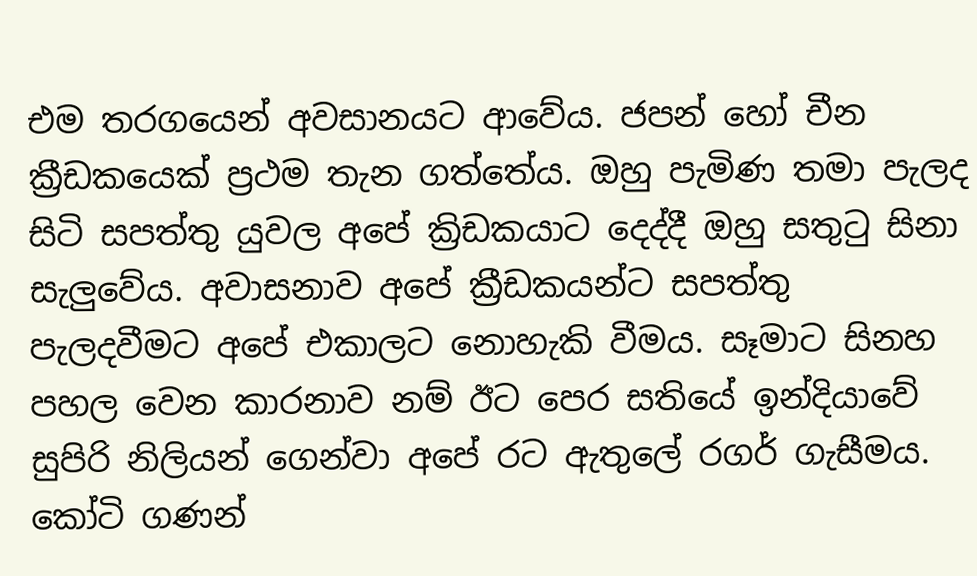එම තරගයෙන් අවසානයට ආවේය. ජපන් හෝ චීන ක්‍රීඩකයෙක් ප්‍රථම තැන ගත්තේය. ඔහු පැමිණ තමා පැලද සිටි සපත්තු යුවල අපේ ක්‍රිඩකයාට දෙද්දී ඔහු සතුටු සිනා සැලුවේය. අවාසනාව අපේ ක්‍රීඩකයන්ට සපත්තු පැලදවීමට අපේ එකාලට නොහැකි වීමය. සෑමාට සිනහ පහල වෙන කාරනාව නම් ඊට පෙර සතියේ ඉන්දියාවේ සුපිරි නිලියන් ගෙන්වා අපේ රට ඇතුලේ රගර් ගැසීමය. කෝටි ගණන්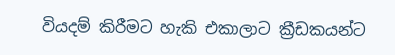වියදම් කිරීමට හැකි එකාලාට ක්‍රීඩකයන්ට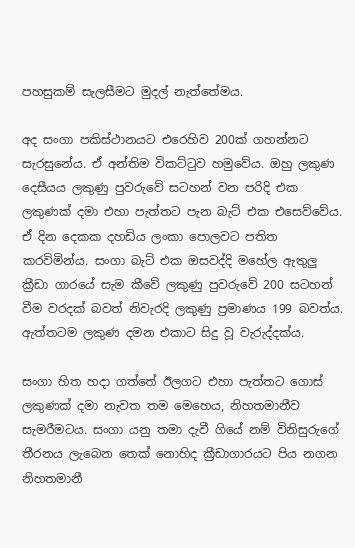පහසුකම් සැලසීමට මුදල් නැත්තේමය.

අද සංගා පකිස්ථානයට එරෙහිව 200ක් ගහන්නට සැරසුනේය. ඒ අන්තිම විකට්ටුව හමුවේය. ඔහු ලකුණ දෙසීයය ලකුණු පුවරුවේ සටහන් වන පරිදි එක ලකුණක් දමා එහා පැත්තට පැන බැට් එක එසෙව්වේය. ඒ දින දෙකක දහඩිය ලංකා පොලවට පතිත කරවිමින්ය. සංගා බැට් එක ඔසවද්දි මහේල ඇතුලු ක්‍රීඩා ගාරයේ සැම කීවේ ලකුණු පුවරුවේ 200 සටහන් වීම වරදක් බවත් නිවැරදි ලකුණු ප්‍රමාණය 199 බවත්ය. ඇත්තටම ලකුණ දමන එකාට සිදු වූ වැරුද්දක්ය.

සංගා හිත හදා ගත්තේ ඊලගට එහා පැත්තට ගොස් ලකුණක් දමා නැවත ‍තම මෙහෙය, නිහතමානීව සැමරීමටය. සංගා යනු තමා දැවී ගියේ නම් විනිසුරුගේ තීරනය ලැබෙන තෙක් නොහිද ක්‍රීඩාගාරයට පිය නගන නිහතමානී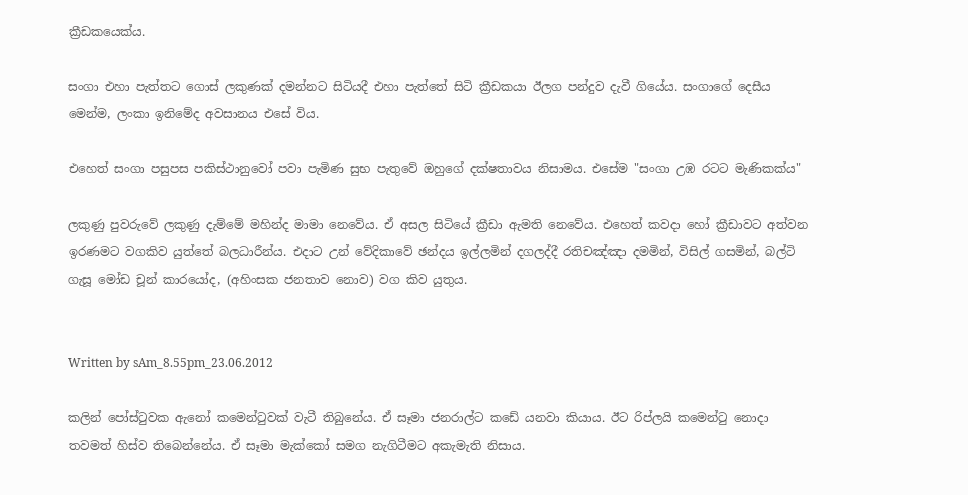ක්‍රීඩකයෙක්ය.

සංගා එහා පැත්තට ගොස් ලකුණක් දමන්නට සිටියදී එහා පැත්තේ සිටි ක්‍රීඩකයා ඊලග පන්දුව දැවී ගියේය. සංගාගේ දෙසීය මෙන්ම, ලංකා ඉනිමේද අවසානය එසේ විය.

එහෙත් සංගා පසුපස පකිස්ථානුවෝ පවා පැමිණ සුභ පැතුවේ ඔහුගේ දක්ෂතාවය නිසාමය. එසේම "සංගා උඹ රටට මැණිකක්ය"

ලකුණු පුවරුවේ ලකුණු දැම්මේ මහින්ද මාමා නෙවේය. ඒ අසල සිටියේ ක්‍රීඩා ඇමති නෙවේය. එහෙත් කවදා හෝ ක්‍රීඩාවට අත්වන ඉරණමට වගකිව යුත්තේ බලධාරීන්ය. එදාට උන් වේදිකාවේ ඡන්දය ඉල්ලමින් දගලද්දී රතිචඤ්ඤා දමමින්, විසිල් ගසමින්, බල්ටි ගැසූ මෝඩ චූන් කාරයෝද, (අහිංසක ජනතාව නොව) වග කිව යුතුය.


Written by sAm_8.55pm_23.06.2012

කලින් පෝස්ටුවක ඇනෝ කමෙන්ටුවක් වැටී තිබුනේය. ඒ සෑමා ජනරාල්ට කඩේ යනවා කියාය. ඊට රිප්ලයි කමෙන්ටු නොදා තවමත් හිස්ව තිබෙන්නේය. ඒ සෑමා මැක්කෝ සමග නැගිටීමට අකැමැති නිසාය.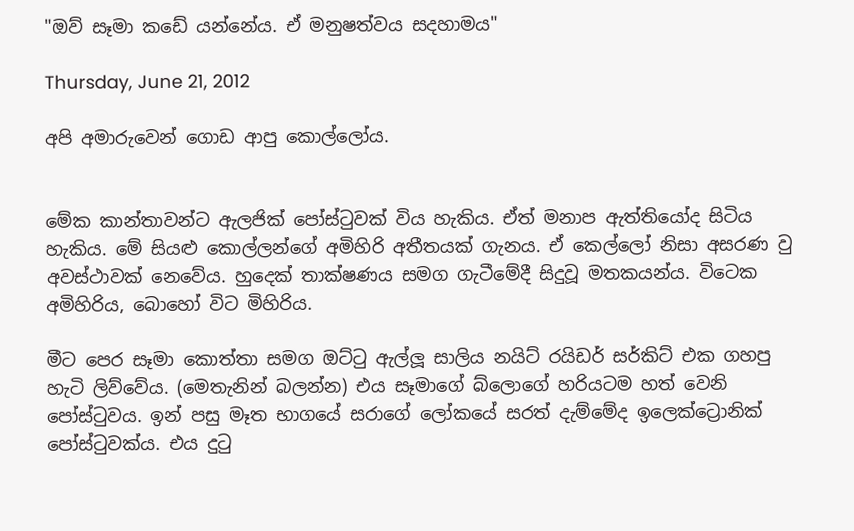"ඔව් සෑමා කඩේ යන්නේය. ඒ මනුෂත්වය සදහාමය"

Thursday, June 21, 2012

අපි අමාරුවෙන් ගොඩ ආපු කොල්ලෝය.


මේක කාන්තාවන්ට ඇලජික් පෝස්ටුවක් විය හැකිය. ඒත් මනාප ඇත්තියෝද සිටිය හැකිය. මේ සියළු කොල්ලන්ගේ අමිහිරි අතීතයක් ගැනය. ඒ කෙල්ලෝ නිසා අසරණ වු අවස්ථාවක් නෙවේය. හුදෙක් තාක්ෂණය සමග ගැටීමේදී සිදුවූ මතකයන්ය. විටෙක අමිහිරිය, බොහෝ විට මිහිරිය.

මීට පෙර සෑමා කොත්තා සමග ඔට්ටු ඇල්ලූ සාලිය නයිට් රයිඩර් සර්කිට් එක ගහපු හැටි ලිව්වේය. (මෙතැනින් බලන්න) එය සෑමාගේ බ්ලොගේ හරියටම හත් වෙනි පෝස්ටුවය. ඉන් පසු මෑත භාගයේ සරාගේ ලෝකයේ සරත් දැම්මේද ඉලෙක්ට්‍රොනික් පෝස්ටුවක්ය. එය දුටු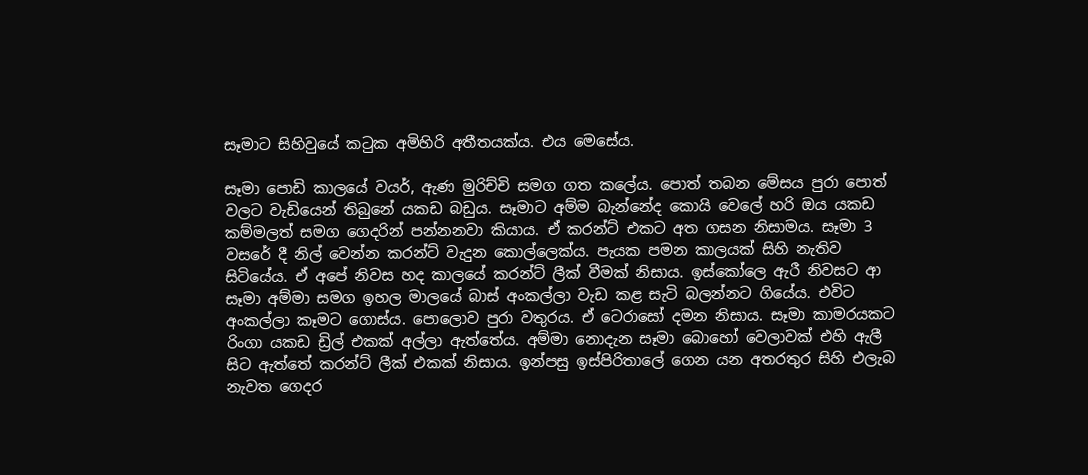සෑමාට සිහිවුයේ කටුක අමිහිරි අතීතයක්ය. එය මෙසේය.

සෑමා පොඩි කාලයේ වයර්, ඇණ මුරිච්චි සමග ගත කලේය. පොත් තබන මේසය පුරා පොත් වලට වැඩියෙන් තිබුනේ යකඩ බඩුය. සෑමාට අම්ම බැන්නේද කොයි වෙලේ හරි ඔය යකඩ කම්මලත් සමග ගෙදරින් පන්නනවා කියාය. ඒ කරන්ට් එකට අත ගසන නිසාමය. සෑමා 3 වසරේ දී නිල් වෙන්න කරන්ට් වැදුන කොල්ලෙක්ය. පැයක පමන කාලයක් සිහි නැතිව සිටියේය. ඒ අපේ නිවස හද කාලයේ කරන්ට් ලීක් වීමක් නිසාය. ඉස්කෝලෙ ඇරී නිවසට ආ සෑමා අම්මා සමග ඉහල මාලයේ බාස් අංකල්ලා වැඩ කළ සැටි බලන්නට ගියේය. එවිට අංකල්ලා කෑමට ගොස්ය. පොලොව පුරා වතුරය. ඒ ටෙරාසෝ දමන නිසාය. සෑමා කාමරයකට රිංගා යකඩ ඩ්‍රිල් එකක් අල්ලා ඇත්තේය. අම්මා නොදැන සෑමා බොහෝ වෙලාවක් එහි ඇලී සිට ඇත්තේ කරන්ට් ලීක් එකක් නිසාය. ඉන්පසු ඉස්පිරිතාලේ ගෙන යන අතරතුර සිහි එලැබ නැවත ගෙදර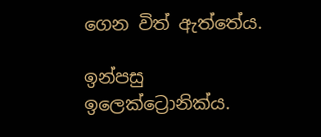ගෙන විත් ඇත්තේය.

ඉන්පසු ඉලෙක්ට්‍රොනික්ය.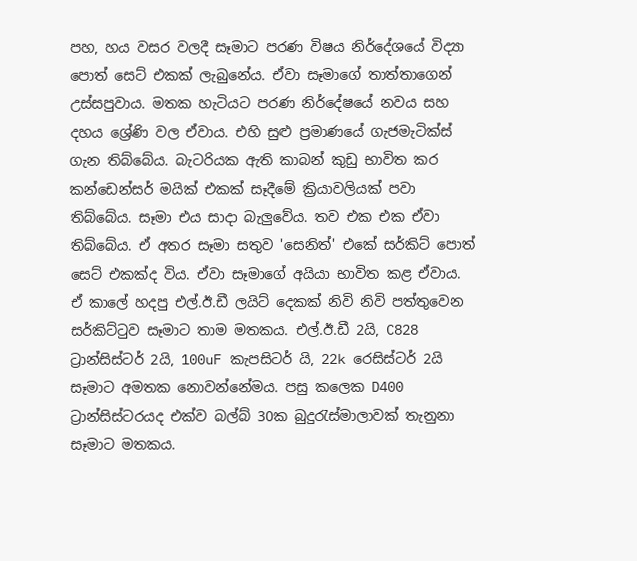පහ, හය වසර වලදී සෑමාට පරණ විෂය නිර්දේශයේ විද්‍යා පොත් සෙට් එකක් ලැබුනේය. ඒවා සෑමාගේ තාත්තාගෙන් උස්සපුවාය. මතක හැටියට පරණ නිර්දේෂයේ නවය සහ දහය ශ්‍රේණි වල ඒවාය. එහි සුළු ප්‍රමාණයේ ගැජමැටික්ස් ගැන තිබ්බේය. බැටරියක ඇති කාබන් කුඩු භාවිත කර කන්ඩෙන්සර් මයික් එකක් සෑදීමේ ක්‍රියාවලියක් පවා තිබ්බේය. සෑමා එය සාදා බැලුවේය. තව එක එක ඒවා තිබ්බේය. ඒ අතර සෑමා සතුව 'සෙනිත්' එකේ සර්කිට් පොත් සෙට් එකක්ද විය. ඒවා සෑමාගේ අයියා භාවිත කළ ඒවාය. ඒ කාලේ හදපු එල්.ඊ.ඩී ලයිට් දෙකක් නිවි නිවි පත්තුවෙන සර්කිට්ටුව සෑමාට තාම මතකය. එල්.ඊ.ඩී 2යි, C828 ට්‍රාන්සිස්ටර් 2යි, 100uF කැපසිටර් යි, 22k රෙසිස්ටර් 2යි සෑමාට අමතක නොවන්නේමය. පසු කලෙක D400 ට්‍රාන්සිස්ටරයද එක්ව බල්බ් 30ක බුදුරැස්මාලාවක් තැනුනා සෑමාට මතකය.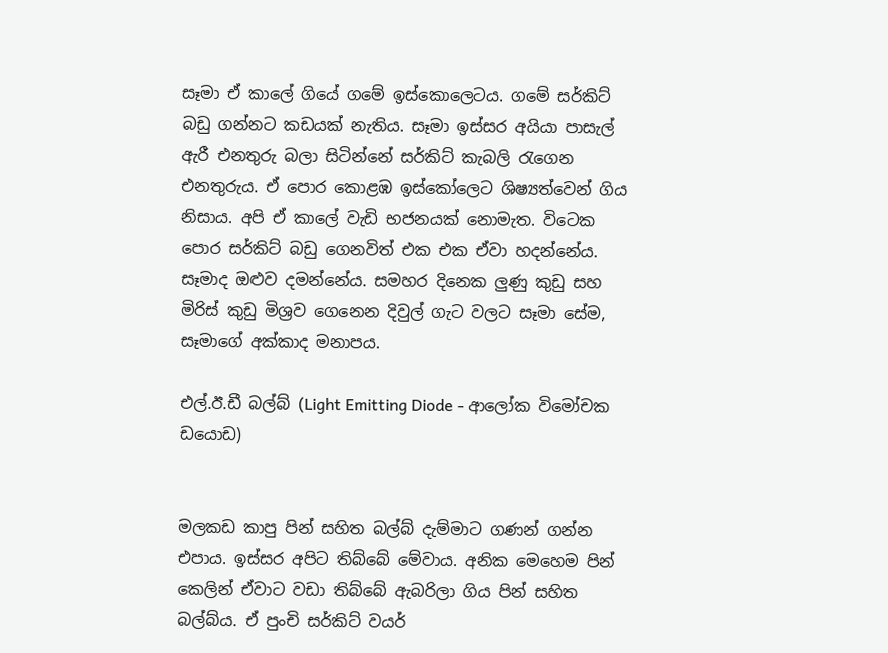සෑමා ඒ කාලේ ගියේ ගමේ ඉස්කොලෙටය. ගමේ සර්කිට් බඩු ගන්නට කඩයක් නැතිය. සෑමා ඉස්සර අයියා පාසැල් ඇරී එනතුරු බලා සිටින්නේ සර්කිට් කැබලි රැගෙන එනතුරුය. ඒ පොර කොළඹ ඉස්කෝලෙට ශිෂ්‍යත්වෙන් ගිය නිසාය. අපි ඒ කාලේ වැඩි භජනයක් නොමැත. විටෙක පොර සර්කිට් බඩු ගෙනවිත් එක එක ඒවා හදන්නේය. සෑමාද ඔළුව දමන්නේය. සමහර දිනෙක ලුණු කුඩු සහ මිරිස් කුඩු මිශ්‍රව ගෙනෙන දිවුල් ගැට වලට සෑමා සේම, සෑමාගේ අක්කාද මනාපය.

එල්.ඊ.ඩී බල්බ් (Light Emitting Diode - ආලෝක විමෝචක ඩයොඩ)


මලකඩ කාපු පින් සහිත බල්බ් දැම්මාට ගණන් ගන්න එපාය. ඉස්සර අපිට තිබ්බේ මේවාය. අනික මෙහෙම පින් කෙලින් ඒවාට වඩා තිබ්බේ ඇබරිලා ගිය පින් සහිත බල්බ්ය. ඒ පුංචි සර්කිට් වයර්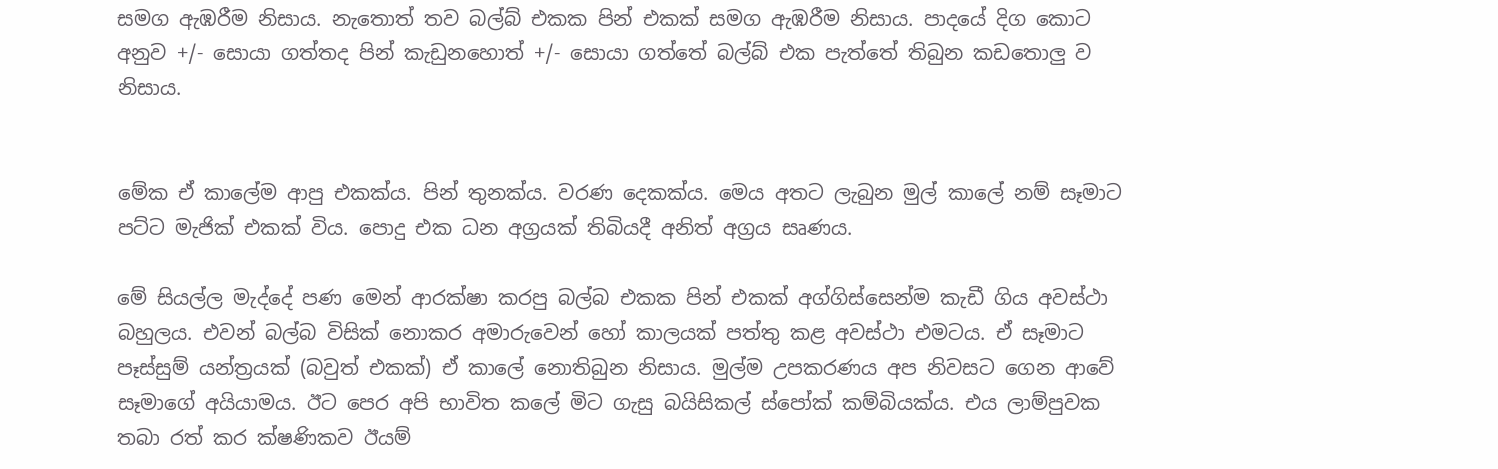සමග ඇඹරීම නිසාය. නැතොත් තව බල්බ් එකක පින් එකක් සමග ඇඹරීම නිසාය. පාදයේ දිග කොට අනුව +/- සොයා ගත්තද පින් කැඩුනහොත් +/- සොයා ගත්තේ බල්බ් එක පැත්තේ තිබුන කඩතොලු ව නිසාය.


මේක ඒ කාලේම ආපු එකක්ය. පින් තුනක්ය. වරණ දෙකක්ය. මෙය අතට ලැබුන මුල් කාලේ නම් සෑමාට පට්ට මැජික් එකක් විය. පොදු එක ධන අග්‍රයක් තිබියදී අනිත් අග්‍රය සෘණය.

මේ සියල්ල මැද්දේ පණ මෙන් ආරක්ෂා කරපු බල්බ එකක පින් එකක් අග්ගිස්සෙන්ම කැඩී ගිය අවස්ථා බහුලය. එවන් බල්බ විසික් නොකර අමාරුවෙන් හෝ කාලයක් පත්තු කළ අවස්ථා එමටය. ඒ සෑමාට පෑස්සුම් යන්ත්‍රයක් (බවුත් එකක්) ඒ කාලේ නොතිබුන නිසාය. මුල්ම උපකරණය අ‍ප නිවසට ගෙන ආවේ සෑමාගේ අයියාමය. ඊට පෙර අපි භාවිත කලේ මිට ගැසු බයිසිකල් ස්පෝක් කම්බියක්ය. එය ලාම්පුවක තබා රත් කර ක්ෂණිකව ඊයම්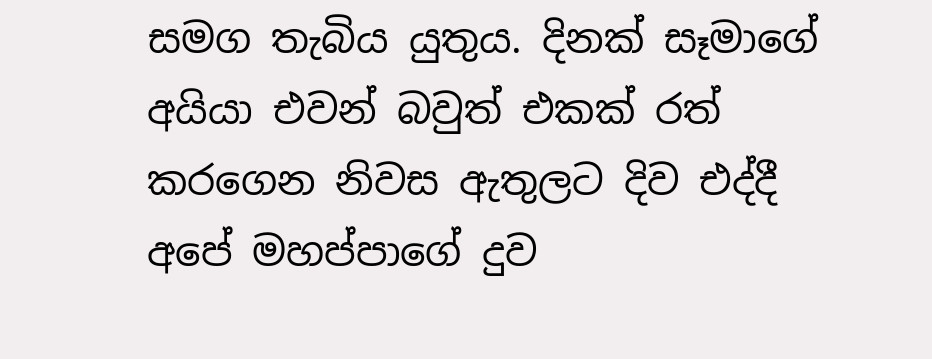සමග තැබිය යුතුය. දිනක් සෑමාගේ අයියා එවන් බවුත් එකක් රත් කරගෙන නිවස ඇතුලට දිව එද්දී අපේ මහප්පාගේ දුව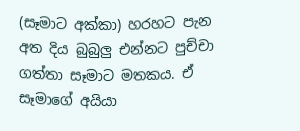(සෑමාට අක්කා) හරහට පැන අත දිය බුබුලු එන්නට පුච්චා ගත්තා සෑමාට මතකය. ඒ සෑමාගේ අයියා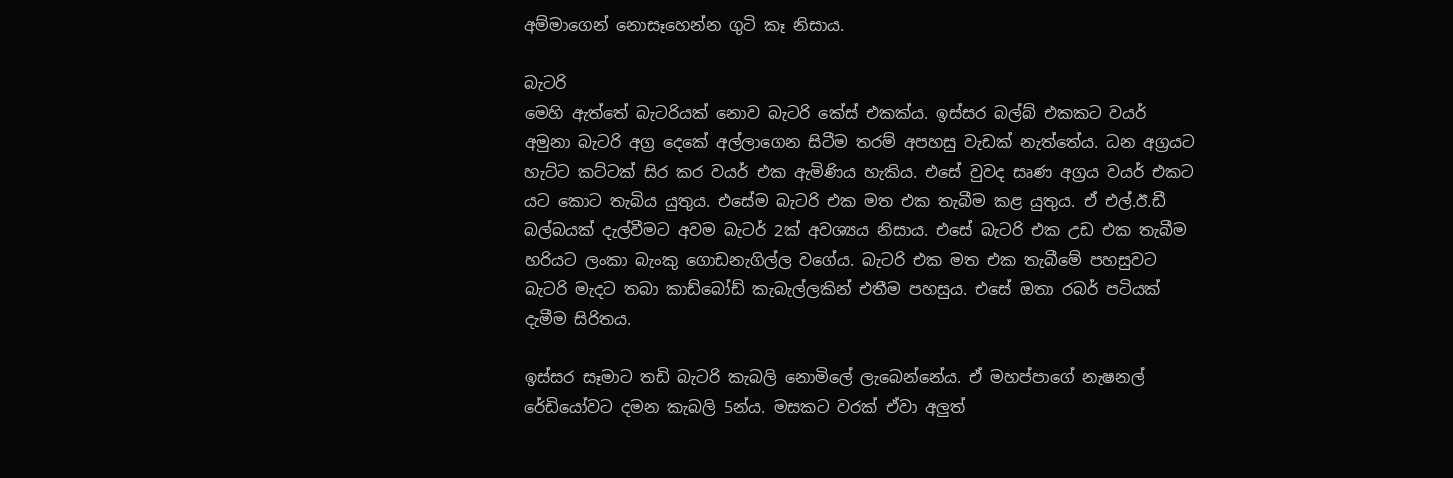අම්මාගෙන් නොසෑහෙන්න ගුටි කෑ නිසාය.

බැටරි
මෙහි ඇත්තේ බැටරියක් නොව බැටරි කේස් එකක්ය. ඉස්සර බල්බ් එකකට වයර් අමුනා බැටරි අග්‍ර දෙකේ අල්ලාගෙන සිටීම තරම් අපහසු වැඩක් නැත්තේය. ධන අග්‍රයට හැට්ට කට්ටක් සිර කර වයර් එක ඇමිණිය හැකිය. එසේ වුවද සෘණ අග්‍රය වයර් එකට යට කොට තැබිය යුතුය. එසේම බැටරි එක මත එක තැබීම කළ යුතුය. ඒ එල්.ඊ.ඩී බල්බයක් දැල්වීමට අවම බැටර් 2ක් අවශ්‍යය නිසාය. එසේ බැටරි එක උඩ එක තැබීම හරියට ලංකා බැංකු ගොඩනැගිල්ල වගේය. බැටරි එක මත එක තැබීමේ පහසුවට බැටරි මැදට තබා කාඩ්බෝඩ් කැබැල්ලකින් එතීම පහසුය. එසේ ඔතා රබර් පටියක් දැමීම සිරිතය.

ඉස්සර සෑමාට තඩි බැටරි කැබලි නොමිලේ ලැබෙන්නේය. ඒ මහප්පාගේ නැෂනල් රේඩියෝවට දමන කැබලි 5න්ය. මසකට වරක් ඒවා අලුත්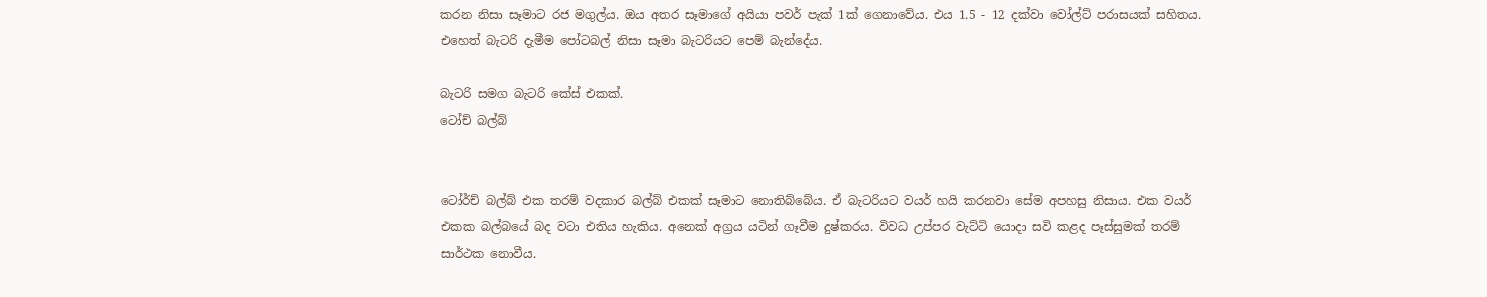කරන නිසා සෑමාට රජ මගුල්ය. ඔය අතර සෑමාගේ අයියා පවර් පැක් 1ක් ගෙනාවේය. එය 1.5 - 12 දක්වා වෝල්ට් පරාසයක් සහිතය. එහෙත් බැටරි දැමීම පෝටබල් නිසා සෑමා බැටරියට පෙම් බැන්දේය.

බැටරි සමග බැටරි කේස් එකක්.
ටෝච් බල්බ්


ටෝර්ච් බල්බ් එක තරම් වදකාර බල්බ් එකක් ‍සෑමාට නොතිබ්බේය. ඒ බැටරියට වයර් හයි කරනවා සේම අපහසු නිසාය. එක වයර් එකක බල්‍බයේ බද වටා එතිය හැකිය. අනෙක් අග්‍රය යටින් ගෑවීම දුෂ්කරය. විවධ උප්පර වැට්ටි යොදා සවි කළද පෑස්සුමක් තරම් සාර්ථක නොවීය.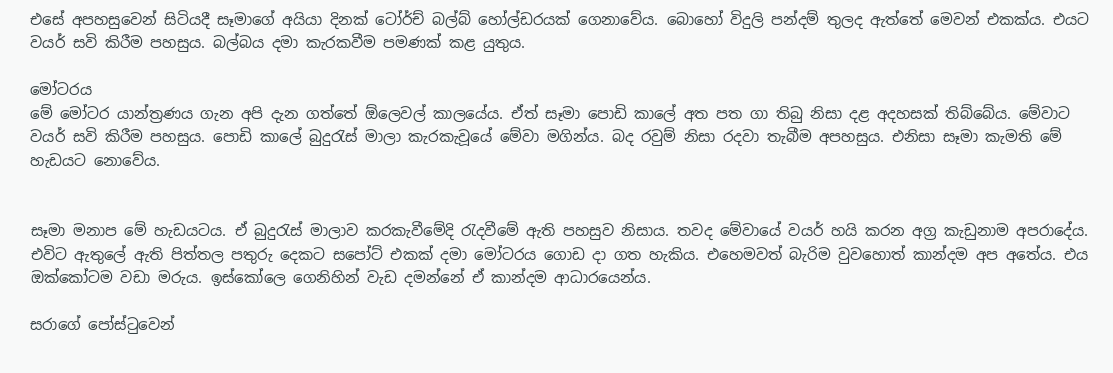එසේ අපහසුවෙන් සිටියදී සෑමාගේ අයියා දිනක් ටෝර්ච් බල්බ් හෝල්ඩරයක් ගෙනාවේය. බොහෝ විදුලි පන්දම් තුලද ඇත්තේ මෙවන් එකක්ය. එයට වයර් සවි කිරීම පහසුය. බල්බය දමා කැරකවීම පමණක් කළ යුතුය.

මෝටරය
මේ ‍මෝටර යාන්ත්‍රණය ගැන අපි දැන ගත්තේ ඕලෙවල් කාලයේය. ඒත් සෑමා පොඩි කාලේ අත පත ගා තිබු නිසා දළ අදහසක් තිබ්බේය. මේවාට වයර් සවි කිරීම පහසුය. පොඩි කාලේ බුදුරැස් මාලා කැරකැවූයේ මේවා මගින්ය. බද රවුම් නිසා රදවා තැබීම අපහසුය. එනිසා සෑමා කැමති මේ හැඩයට නොවේය.


සෑමා මනාප මේ හැඩයටය. ඒ බුදුරැස් මාලාව කරකැවීමේදි රැදවීමේ ඇති පහසුව නිසාය. තවද මේවායේ වයර් හයි කරන අග්‍ර කැඩුනාම අපරාදේය. එවිට ඇතුලේ ඇති පිත්තල පතුරු දෙකට සපෝට් එකක් දමා මෝටරය ගොඩ දා ගත හැකිය. එහෙමවත් බැරිම වුවහොත් කාන්දම අප අ‍තේය. එය ඔක්කෝටම වඩා මරුය. ඉස්කෝලෙ ගෙනිහින් වැඩ දමන්නේ ඒ කාන්දම ආධාරයෙන්ය.

සරාගේ පෝස්ටුවෙන්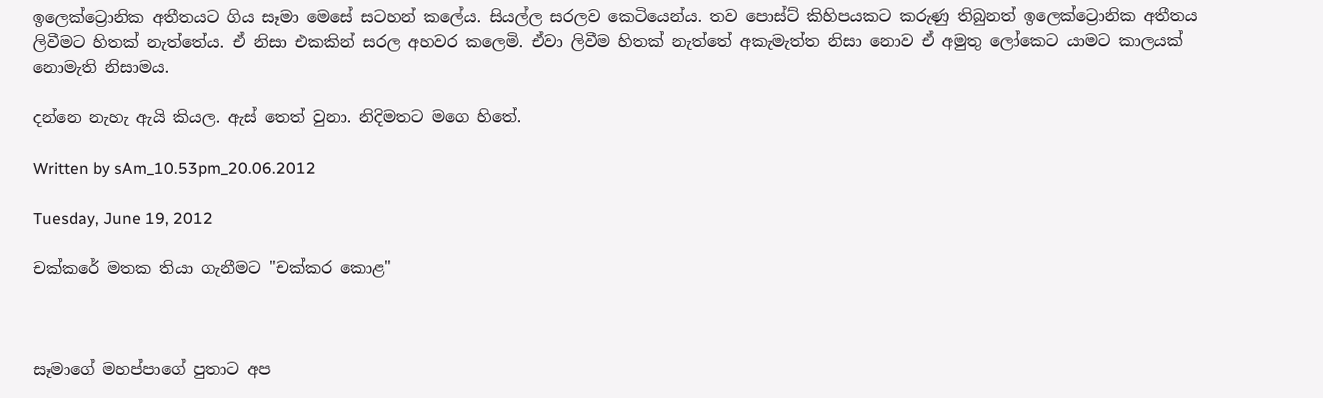ඉලෙක්ට්‍රොනික අතීතයට ගිය සෑමා මෙසේ සටහන් කලේය. සියල්ල සරලව කෙටියෙන්ය. තව පොස්ට් කිහිපයකට කරුණු තිබුනත් ඉලෙක්ට්‍රොනික අතීතය ලිවීමට හිතක් නැත්තේය. ඒ නිසා එකකින් සරල අහවර කලෙමි. ඒවා ලිවීම හිතක් නැත්තේ අකැමැත්ත නිසා නොව ඒ අමුතු ලෝකෙට යාමට කාලයක් නොමැති නිසාමය.

දන්නෙ නැහැ ඇයි කියල. ඇස් තෙත් වුනා. නිදිමතට මගෙ හිතේ.

Written by sAm_10.53pm_20.06.2012

Tuesday, June 19, 2012

චක්කරේ මතක තියා ගැනීමට "චක්කර කොළ"



සෑමාගේ මහප්පාගේ පුතාට අප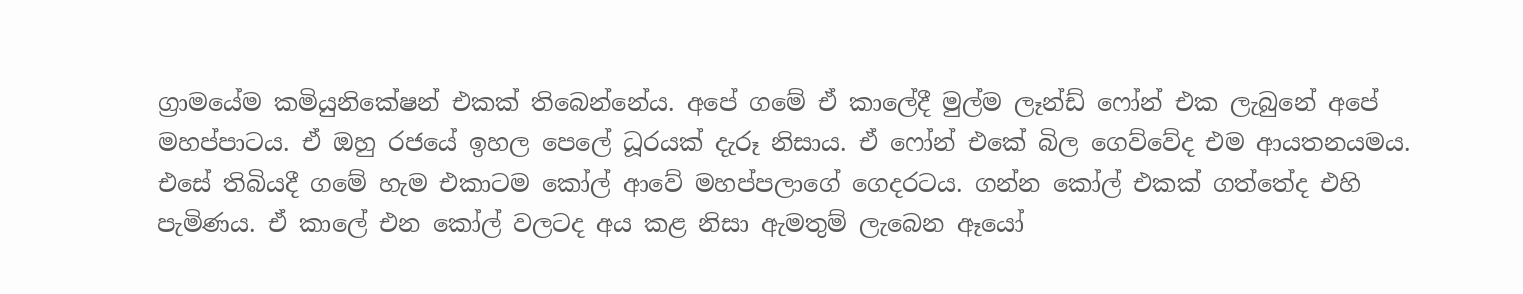ග්‍රාමයේම කමියුනිකේෂන් එකක් තිබෙන්නේය. අපේ ගමේ ඒ කාලේදී මුල්ම ලෑන්ඩ් ෆෝන් එක ලැබුනේ අපේ මහප්පාටය. ඒ ඔහු රජයේ ඉහල පෙලේ ධූරයක් දැරූ නිසාය. ඒ ෆෝන් එකේ බිල ගෙව්වේද එම ආයතනයමය. එසේ තිබියදී ගමේ හැම එකාටම කෝල් ආවේ මහප්පලාගේ ගෙදරටය. ගන්න කෝල් එකක් ගත්තේද එහි පැමිණය. ඒ කාලේ එන කෝල් වලටද අය කළ නිසා ඇමතුම් ලැබෙන ඈයෝ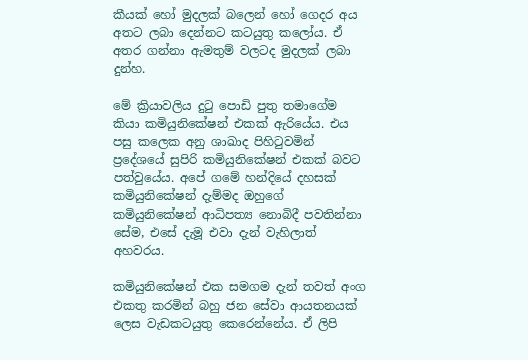කීයක් හෝ මුදලක් බලෙන් හෝ ගෙදර අය අතට ලබා දෙන්නට කටයුතු කලෝය. ඒ අතර ගන්නා ඇමතුම් වලටද මුදලක් ලබා දුන්හ.

මේ ක්‍රියාවලිය දුටු පොඩි පුතු තමාගේම කියා කමියුනිකේෂන් එකක් ඇරියේය. එය පසු කලෙක අනු ශාඛාද පිහිටුවමින් ප්‍රදේශයේ සුපිරි කමියුනිකේෂන් එකක් බවට පත්වුයේය. අපේ ගමේ හන්දියේ දහසක් කමියුනිකේෂන් දැම්මද ඔහුගේ කමියුනිකේෂන් ආධිපත්‍ය නොබිදී පවතින්නා සේම, එසේ දැමූ එවා දැන් වැහිලාත් අහවරය.

කමියුනිකේෂන් එක සමගම දැන් තවත් අංග එකතු කරමින් බහු ජන සේවා ආයතනයක් ලෙස වැඩකටයුතු කෙරෙන්නේය. ඒ ලිපි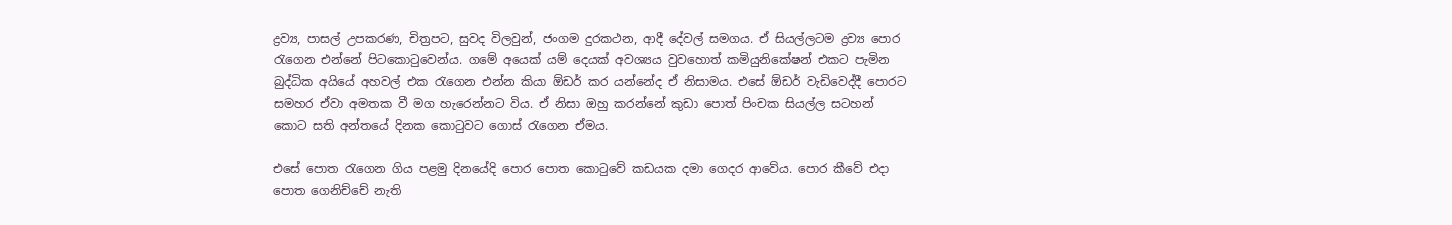ද්‍රව්‍ය, පාසල් උපකරණ, චිත්‍රපට, සුවද විලවුන්, ජංගම දුරකථන, ආදී දේවල් සමගය. ඒ සියල්ලටම ද්‍රව්‍ය පොර රැගෙන එන්නේ පිටකොටුවෙන්ය. ගමේ අයෙක් යම් දෙයක් අවශ්‍යය වුවහොත් කමියුනිකේෂන් එකට පැමින බුද්ධික අයියේ අහවල් එක රැගෙන එන්න කියා ඕඩර් කර යන්නේද ඒ නිසාමය. එසේ ඕඩර් වැඩිවෙද්දී පොරට සමහර ඒවා අමතක වී මග හැරෙන්නට විය. ඒ නිසා ඔහු කරන්නේ කුඩා පොත් පිංචක සියල්ල සටහන් කොට සති අන්තයේ දිනක කොටුවට ගොස් රැගෙන ඒමය.

එසේ පොත රැගෙන ගිය පළමු දිනයේදි පොර පොත කොටුවේ කඩයක දමා ගෙදර ආවේය. පොර කීවේ එදා පොත ගෙනිච්චේ නැති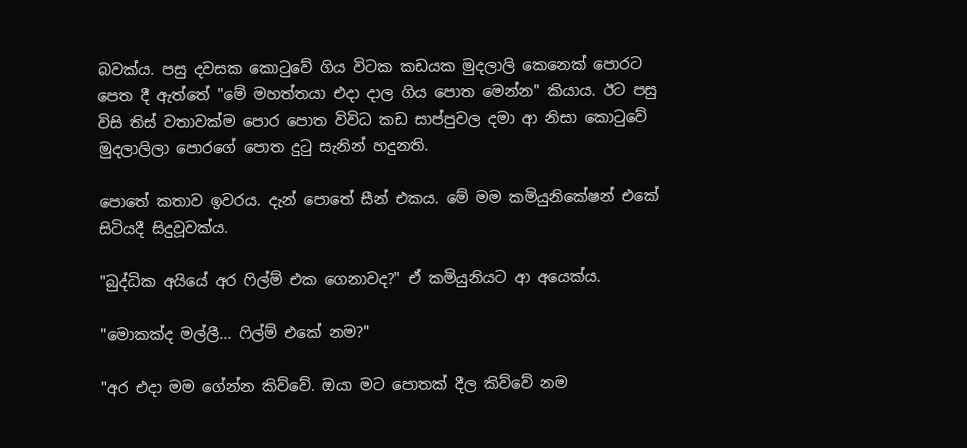බවක්ය. පසු දවසක කොටුවේ ගිය විටක කඩයක මුදලාලි කෙනෙක් පොරට පෙත දී ඇත්තේ "මේ මහත්තයා එදා දාල ගිය පොත මෙන්න" කියාය. ඊට පසු විසි තිස් වතාවක්ම පොර පොත විවිධ කඩ සාප්පුවල දමා ආ නිසා කොටුවේ මුදලාලිලා පොරගේ පොත දුටු සැනින් හදුනති.

පොතේ කතාව ඉවරය. දැන් පොතේ සීන් එකය. මේ මම කමියුනිකේෂන් එකේ සිටියදී සිදුවූවක්ය.

"බුද්ධික අයියේ අර ‍ෆිල්ම් එක ගෙනාවද?" ඒ කමියුනියට ආ ‍අයෙක්ය.

"මොකක්ද මල්ලී... ෆිල්ම් එකේ නම?"

"අර එදා මම ගේන්න කිව්වේ. ඔයා මට පොතක් දීල කිව්වේ නම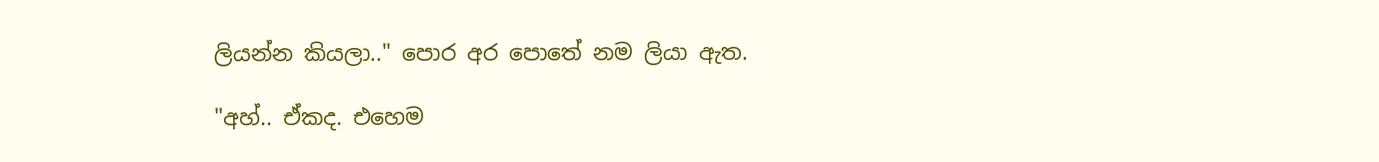ලියන්න කියලා.." පොර අර පොතේ නම ලියා ඇත.

"අහ්.. ඒකද. එහෙම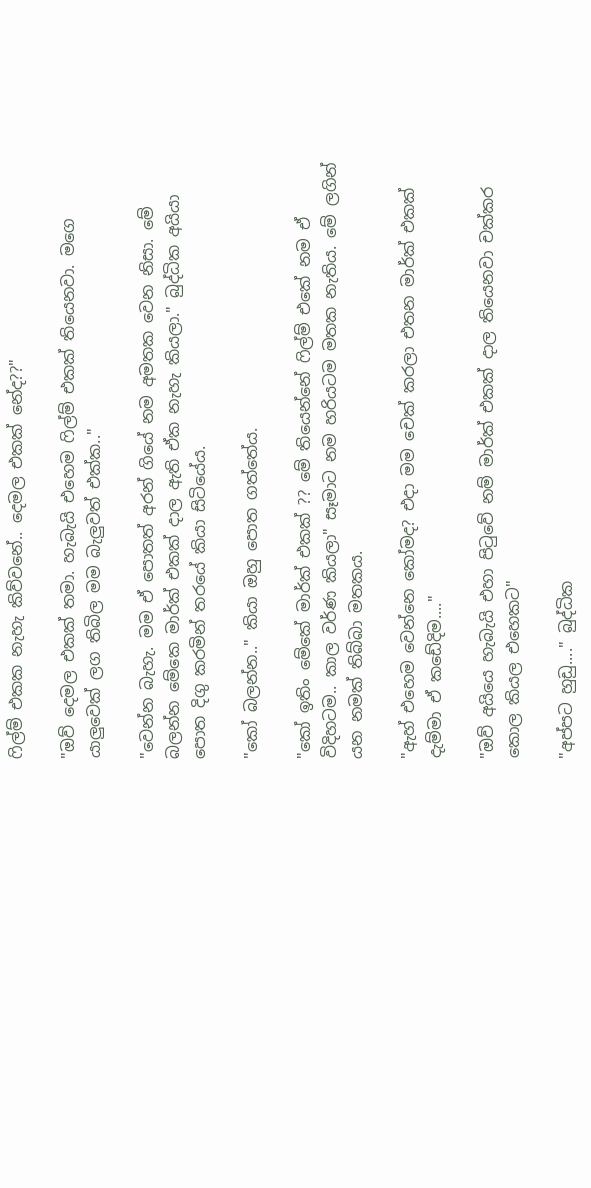ෆිල්ම් එකක නැහැ කිව්වනේ.. දෙමල එකක් නේද??"

"ඔව් දෙමල එකක් තමා. හැබැයි එහෙම ෆිල්ම් එකක් තියෙනවා. මගෙ යාලුවෙක් ලග තිබිල මම බැලුවත් එක්ක.."

"වෙන්න බැහැ. මම ඒ පොතත් අරන් ගියේ නම අමතක වෙන නිසා. මේ බලන්න මේකෙ මාර්ක් එකක් දාල ඇති ඒක නැහැ කියලා." බුද්ධික අයියා පොත දිගු කරමින් තරයේ කියා සිටියේය.

"කෝ බලන්න.." කියා ඔහු පොත ගත්තේය.

"කෝ ඉතිං මේකේ මාර්ක් එකක් ?? මේ තියෙන්නේ ෆිල්ම් එකේ නම ඒ විදිහටම.. කාල වර්ණ කියලා" සෑමාට නම හරියටම මතක නැතිය. මේ ලගින් යන නමක් තිබ්බා මතකය.

"ඇහ් එහෙම වෙන්නෙ කෝමද? එදා මම චෙක් කරලා එතන මාර්ක් එකක් දැම්මා ඒ කඩේදිම...."

"ඔව් අයි‍යෙ හැබැයි එහා පිටුවේ නම් මාර්ක් එකක් දාල තියෙනවා චක්කර කොල කියල එහෙකට"

"අප්පට හුඩු...." බුද්ධික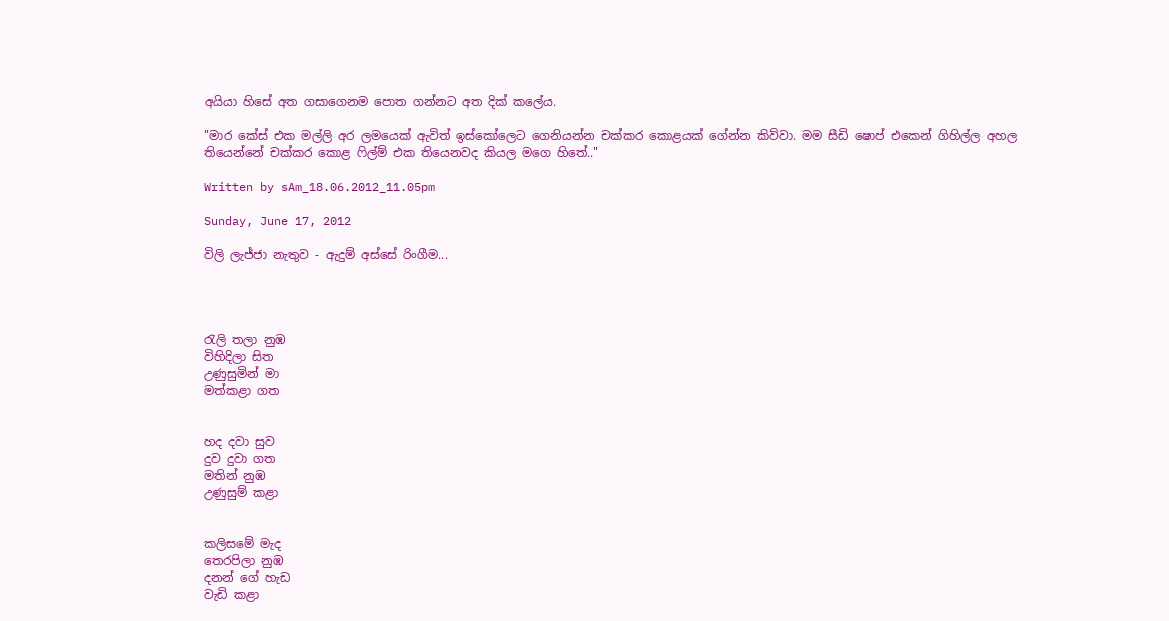අයියා හිසේ අත ගසාගෙනම පොත ගන්නට අත දික් කලේය.

"මාර කේස් එක මල්ලි අර ලමයෙක් ඇවිත් ඉස්කෝලෙට ගෙනියන්න චක්කර කොළයක් ගේන්න කිව්වා. මම සීඩි ෂොප් ‍එකෙන් ගිහිල්ල අහල තියෙන්නේ චක්කර කොළ ෆිල්ම් එක තියෙනවද කියල මගෙ හිතේ.."

Written by sAm_18.06.2012_11.05pm

Sunday, June 17, 2012

විලි ලැජ්ජා නැතුව - ඇදුම් අස්සේ රිංගීම...




රැලි තලා නුඹ
විහිදිලා සිත
උණුසුමින් මා
මත්කළා ගත


හද දවා සුව
දුව දුවා ගත
මතින් නුඹ
උණුසුම් කළා


කලිසමේ මැද
තෙරපිලා නුඹ
දනන් ගේ හැඩ
වැඩි කළා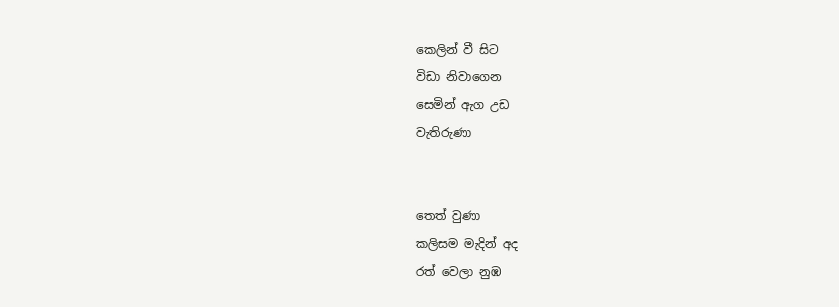කෙලින් වී සිට
විඩා නිවාගෙන
සෙමින් ඇග උඩ
වැතිරුණා


තෙත් වුණා
කලිසම මැදින් අද
රත් වෙලා නුඹ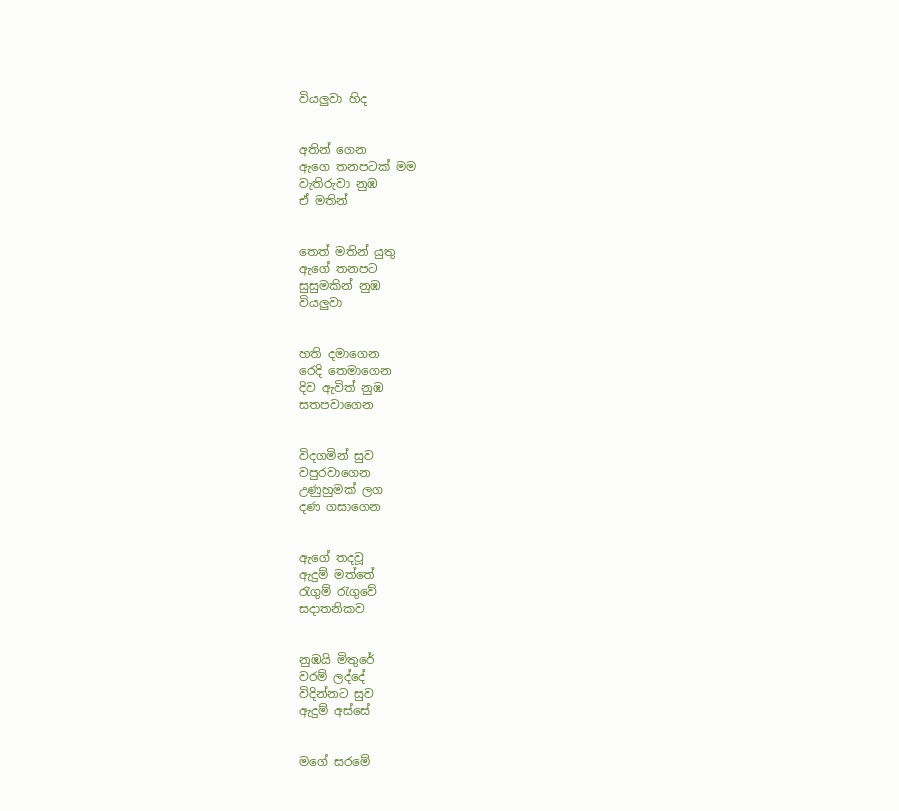වියලුවා හිද


අතින් ගෙන
ඇගෙ තනපටක් මම
වැතිරුවා නුඹ
ඒ මතින්


තෙත් මතින් යුතු
ඇගේ තනපට
සුසුමකින් නුඹ
වියලුවා


හති දමාගෙන
රෙදි තෙමාගෙන
දිව ඇවිත් නුඹ
සතපවාගෙන


විදගමින් සුව
වපුරවාගෙන
උණුහුමක් ලග
දණ ගසාගෙන


ඇගේ තදවූ
ඇදුම් මත්තේ
රැගුම් රැගුවේ
සදාතනිකව


නුඹයි ‍මිතුරේ
වරම් ලද්දේ
විදින්නට සුව
ඇදුම් අස්සේ


මගේ සර‍මේ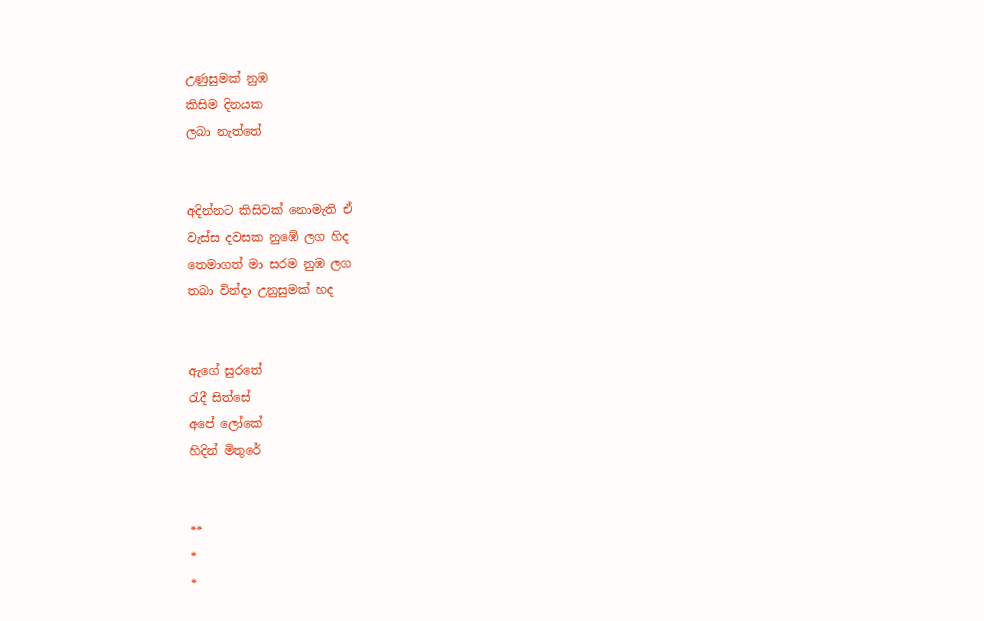උණුසුමක් නුඹ
කිසිම දිනයක
ලබා නැත්තේ


අදින්නට කිසිවක් නොමැති ඒ
වැස්ස දවසක නුඹේ ලග හිද
තෙමාගත් මා සරම නුඹ ලග
තබා වින්දා උනුසුමක් හද


ඇගේ සුරතේ
රැදී සිත්සේ
අපේ ලෝකේ
හිදින් මිතුරේ


**
*
*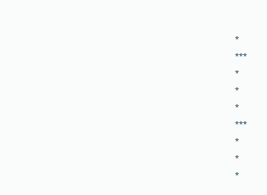*
***
*
*
*
***
*
*
*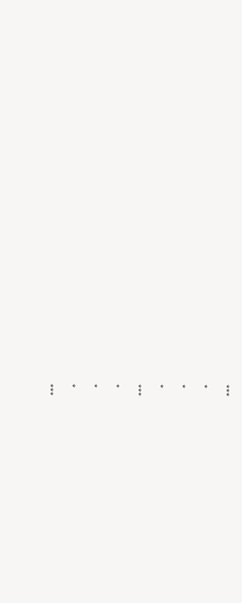***
*
*
*
***
*
*
*
***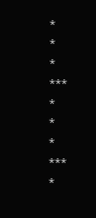*
*
*
***
*
*
*
***
*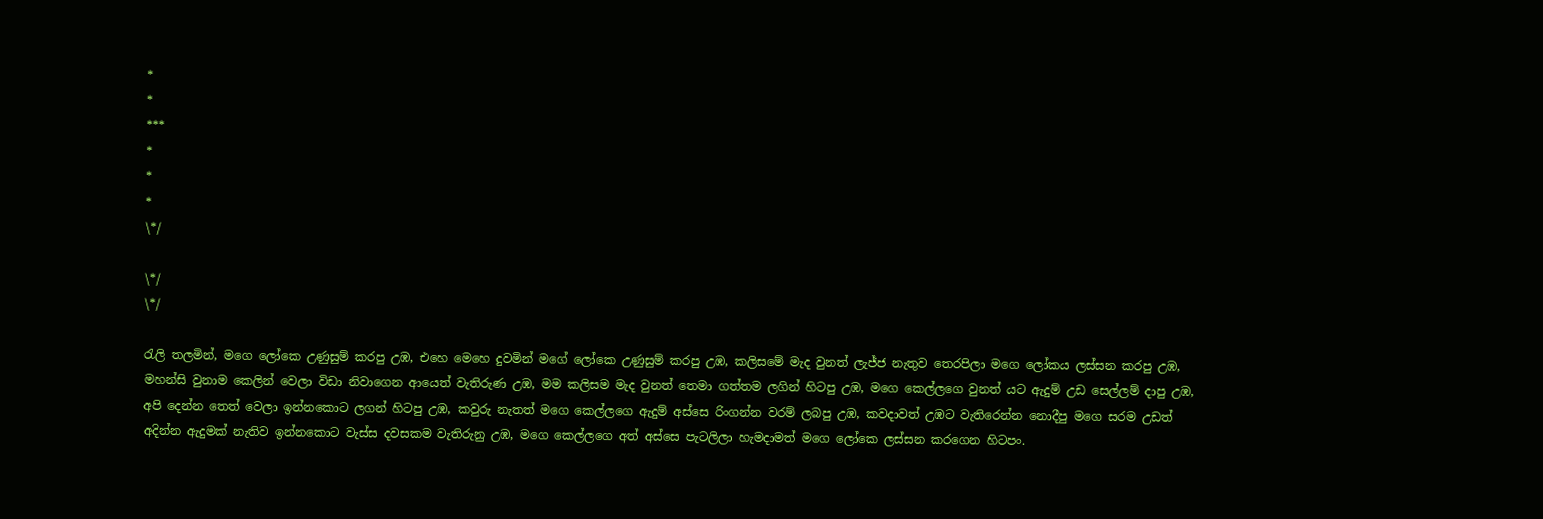*
*
***
*
*
*
\*/

\*/
\*/

රැලි තලමින්, මගෙ ලෝකෙ උණුසුම් කරපු උඹ, එහෙ මෙහෙ දුවමින් මගේ ලෝකෙ උණුසුම් කරපු උඹ, කලි‍සමේ මැද වුනත් ලැජ්ජ නැතුව තෙරපිලා මගෙ ලෝකය ලස්සන කරපු උඹ, මහන්සි වුනාම කෙලින් වෙලා විඩා නිවාගෙන ආයෙත් වැතිරුණ උඹ, මම කලිසම මැද වුනත් තෙමා ගත්තම ලගින් හිටපු උඹ, මගෙ කෙල්ලගෙ වුනත් යට ඇදුම් උඩ සෙල්ලම් දාපු උඹ, අපි දෙන්න තෙත් වෙලා ඉන්නකොට ලගන් හිටපු උඹ, කවුරු නැතත් මගෙ කෙල්ලගෙ ඇදුම් අස්සෙ රිංගන්න වරම් ලබපු උඹ, කවදාවත් උඹට වැතිරෙන්න නොදීපු මගෙ සරම උඩත් අදින්න ඇදුමක් නැතිව ඉන්නකොට වැස්ස දවසකම වැතිරුනු උඹ, මගෙ කෙල්ලගෙ අත් අස්සෙ පැටලිලා හැමදාමත් මගෙ ලෝකෙ ලස්සන කරගෙන හිටපං.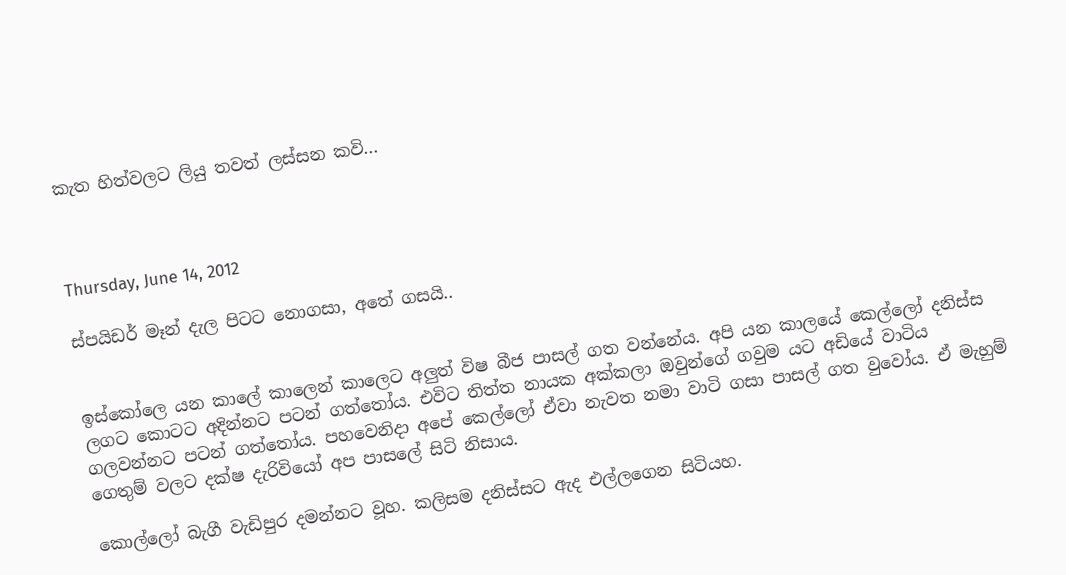කැත හිත්වලට ලියු තවත් ලස්සන කවි...



Thursday, June 14, 2012

ස්පයිඩර් මෑන් දැල පිටට නොගසා, අතේ ගසයි..


ඉස්කෝලෙ යන කාලේ කාලෙන් කාලෙට අලුත් විෂ බීජ පාසල් ගත වන්නේය. අපි යන කාලයේ කෙල්ලෝ දනිස්ස ලගට කොටට අදින්නට පටන් ගත්තෝය. එවිට තිත්ත නායක අක්කලා ඔවුන්ගේ ගවුම යට අඩියේ වාටිය ගලවන්නට පටන් ගත්තෝය. පහවෙනිදා අපේ කෙල්ලෝ ඒවා නැවත නමා වාටි ගසා පාසල් ගත වුවෝය. ඒ මැහුම් ගෙතුම් වලට දක්ෂ දැරිවියෝ අප පාසලේ සිටි නිසාය.

කොල්ලෝ බැගී වැඩිපුර දමන්නට වූහ. කලිසම දනිස්සට ඇද එල්ලගෙන සිටියහ.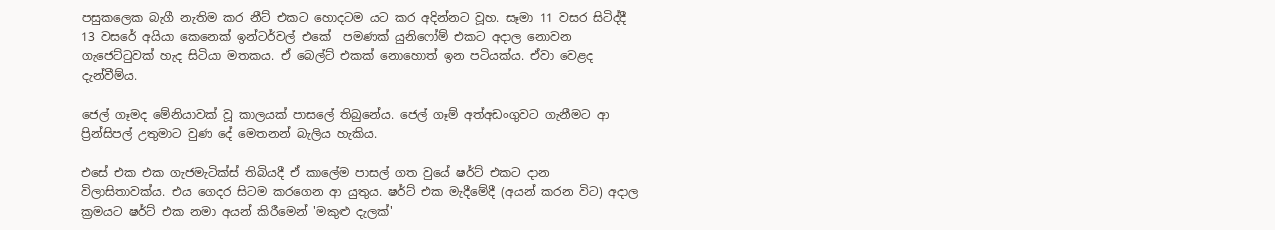පසුකලෙක බැගී නැතිම කර නීට් එකට හොදටම යට කර අදින්නට වූහ. සෑමා 11 වසර සිටිද්දී 13 වසරේ අයියා කෙනෙක් ඉන්ටර්වල් එකේ  පමණක් යුනිෆෝම් එකට අදාල නොවන ගැජෙට්ටුවක් හැද සිටියා මතකය. ඒ බෙල්ට් එකක් නොහොත් ඉන පටියක්ය. ඒවා වෙළද දැන්වීම්ය.

ජෙල් ගෑමද මේනියාවක් වූ කාලයක් පාසලේ තිබුනේය. ජෙල් ගෑම් අත්අඩංගුවට ගැනීමට ආ ප්‍රින්සිපල් උතුමාට වුණ දේ මෙතනන් බැලිය හැකිය.

එසේ එක එක ගැජමැටික්ස් තිබියදී ඒ කාලේම පාසල් ගත වුයේ ෂර්ට් එකට දාන විලාසිතාවක්ය. එය ගෙදර සිටම කරගෙන ආ යුතුය. ෂර්ට් එක මැදීමේදී (අයන් කරන විට) අදාල ක්‍රමයට ෂර්ට් එක නමා අයන් කිරීමෙන් 'මකුළු දැලක්'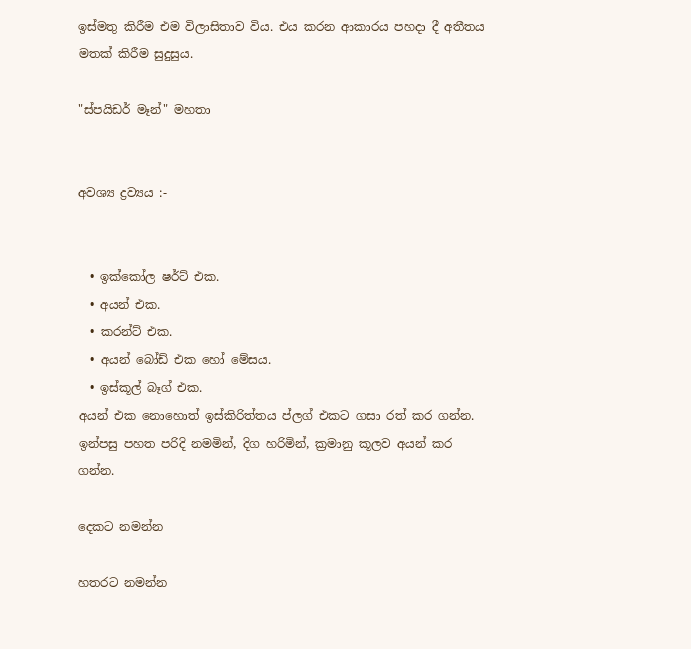ඉස්මතු කිරීම එම විලාසිතාව විය. එය කරන ආකාරය පහදා දී අතීතය මතක් කිරීම සුදුසුය.

"ස්පයිඩර් මෑන්" මහතා


අවශ්‍ය ද්‍රව්‍යය :-


  • ඉක්කෝල ෂර්ට් එක.
  • අයන් එක.
  • කරන්ට් එක.
  • අයන් බෝඩ් එක හෝ මේසය.
  • ඉස්කූල් බෑග් එක.
අයන් එක නොහොත් ඉස්කිරිත්තය ප්ලග් එකට ගසා රත් කර ගන්න. ඉන්පසු පහත පරිදි නමමින්, දිග හරිමින්, ක්‍රමානු කූලව අයන් කර ගන්න.

දෙකට නමන්න

හතරට නමන්න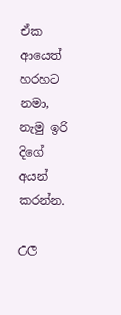ඒක ආයෙත් හරහට නමා, නැමු ඉරි දිගේ අයන් කරන්න.

උල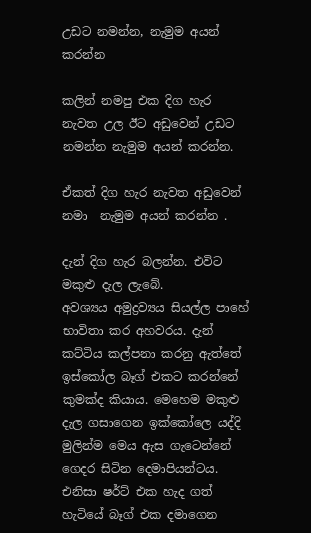උඩට නමන්න, නැමුම අයන් කරන්න

කලින් නමපු එක දිග හැර නැවත උල ඊට අඩුවෙන් උඩට නමන්න නැමුම අයන් කරන්න.

ඒකත් දිග හැර නැවත අඩුවෙන් නමා  නැමුම අයන් කරන්න .

දැන් දිග හැර බලන්න. එවිට මකුළු දැල ලැබේ.
අවශ්‍යය අමුද්‍රව්‍යය සියල්ල පාහේ භාවිතා කර අහවරය. දැන් කට්ටිය කල්පනා කරනු ඇත්තේ ඉස්කෝල බෑග් එකට කරන්නේ කුමක්ද කියාය. මෙහෙම මකුළු දැල ගසාගෙන ඉක්කෝලෙ යද්දි මුලින්ම මෙය ඇස ගැටෙන්නේ ගෙදර සිටින දෙමාපියන්ටය. එනිසා ෂර්ට් එක හැද ගත් හැටි‍යේ බෑග් එක දමාගෙන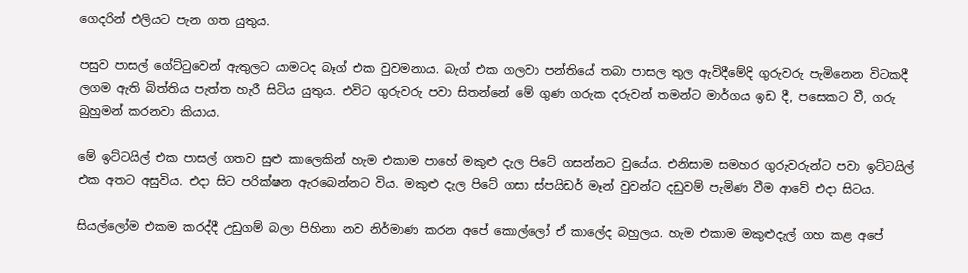ගෙදරින් එලියට පැන ගත යුතුය.

පසුව පාසල් ගේට්ටුවෙන් ඇතුලට යාමටද බෑග් එක වුවමනාය. බැග් එක ගලවා පන්තියේ තබා පාසල තුල ඇවිදීමේදි ගුරුවරු පැමිනෙන විටකදී ලගම ඇති බිත්තිය පැත්ත හැරී සිටිය යුතුය. එවිට ගුරුවරු පවා සිතන්නේ මේ ගුණ ගරුක දරුවන් තමන්ට මාර්ගය ඉඩ දී, පසෙකට වී, ගරු බුහුමන් කරනවා කියාය.

මේ ඉට්ටයිල් එක පාසල් ගතව සුළු කාලෙකින් හැම එකාම පාහේ මකුළු දැල පිටේ ගසන්නට වුයේය. එනිසාම සමහර ගුරුවරුන්ට පවා ඉට්ටයිල් එක අතට අසුවිය. එදා සිට පරික්ෂන ඇරබෙන්නට විය. මකුළු දැල පිටේ ගසා ස්පයිඩර් මෑන් වුවන්ට දඩුවම් පැමිණ වීම ආවේ එදා සිටය.

සියල්ලෝම එකම කරද්දී උඩුගම් බලා පිහිනා නව නිර්මාණ කරන අපේ කොල්ලෝ ඒ කාලේද බහුලය. හැම එකාම මකුළුදැල් ගහ කළ අපේ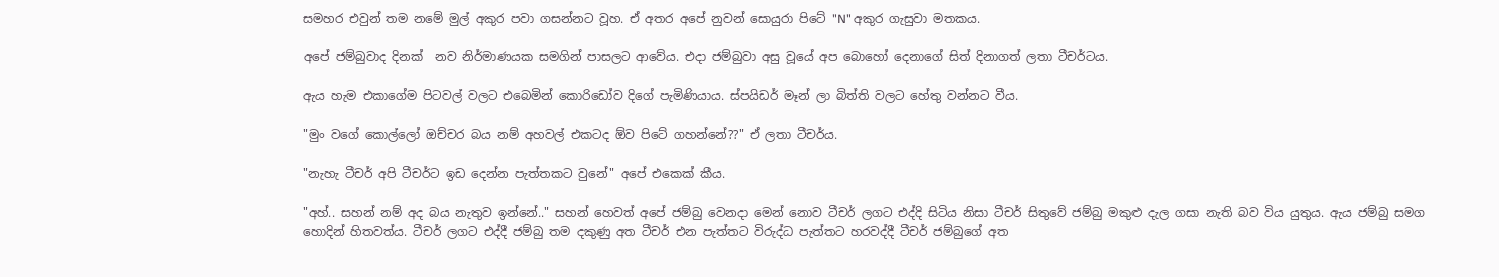සමහර එවුන් තම නමේ මුල් අකුර පවා ගසන්නට වූහ. ඒ අතර අපේ නුවන් සොයුරා පිටේ "N" අකුර ගැසුවා මතකය.

අපේ ජම්බුවාද දිනක්  නව නිර්මාණයක සමගින් පාසලට ආවේය. එදා ජම්බුවා අසු වූයේ අප බොහෝ දෙනාගේ සිත් දිනාගත් ලතා ටීචර්ටය.

ඇය හැම එකාගේම පිටවල් වලට එබෙමින් කොරිඩෝව දිගේ පැමිණියාය. ස්පයිඩර් මෑන් ලා බිත්ති වලට හේතු වන්නට වීය.

"මුං වගේ කොල්ලෝ ඔච්චර බය නම් අහවල් එකටද ඕව පිටේ ගහන්නේ??" ඒ ලතා ටීචර්ය.

"නැහැ ටීචර් අපි ටීචර්ට ඉඩ දෙන්න පැත්තකට වුනේ" අපේ එකෙක් කීය.

"අහ්.. සහන් නම් අද බය නැතුව ඉන්නේ.." සහන් හෙවත් අපේ ජම්බු වෙනදා මෙන් නොව ටීචර් ලගට එද්දි සිටිය නිසා ටීචර් සිතුවේ ජම්බු මකුළු දැල ගසා නැති බව විය යුතුය. ඇය ජම්බු සමග හොදින් හිතවත්ය. ටීචර් ලගට එද්දී ජම්බු තම දකුණු අත ටීචර් එන පැත්තට විරුද්ධ පැත්තට හරවද්දී ටීචර් ජම්බුගේ අත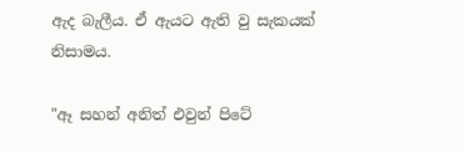ඇද බැලීය. ඒ ඇයට ඇති වු සැකයක් නිසාමය.

"ඈ සහන් අනිත් එවුන් පිටේ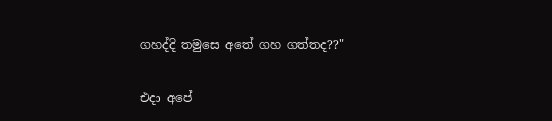ගහද්දි තමුසෙ අතේ ගහ ගත්තද??"

එදා අපේ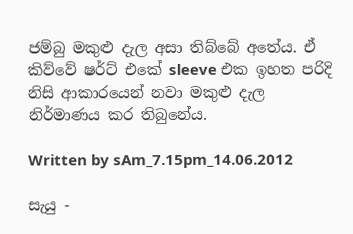ජම්බු මකුළු දැල අසා තිබ්බේ අතේය. ඒ කිව්වේ ෂර්ට් එ‍කේ sleeve එක ඉහත පරිදි නිසි ආකාරයෙන් නවා මකුළු දැල නිර්මාණය කර තිබුනේය.

Written by sAm_7.15pm_14.06.2012

සැයු -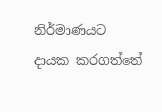නිර්මාණයට දායක කරගත්තේ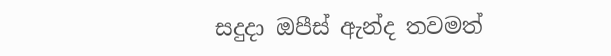සදුදා ඔපීස් ඇන්ද තවමත්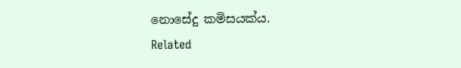නොසේදු කමිසයක්ය.
Related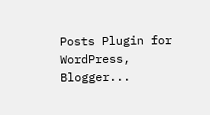Posts Plugin for WordPress, Blogger...